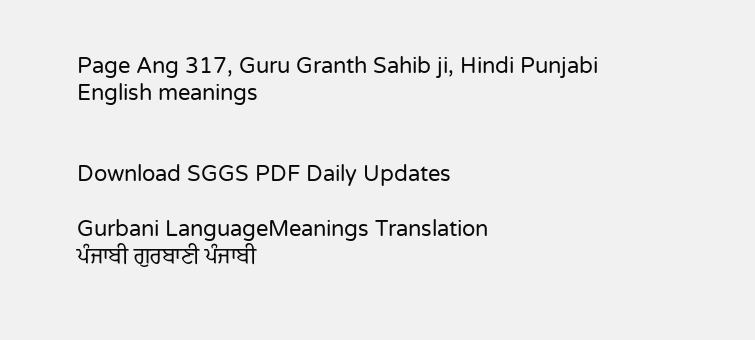Page Ang 317, Guru Granth Sahib ji, Hindi Punjabi English meanings


Download SGGS PDF Daily Updates

Gurbani LanguageMeanings Translation
ਪੰਜਾਬੀ ਗੁਰਬਾਣੀ ਪੰਜਾਬੀ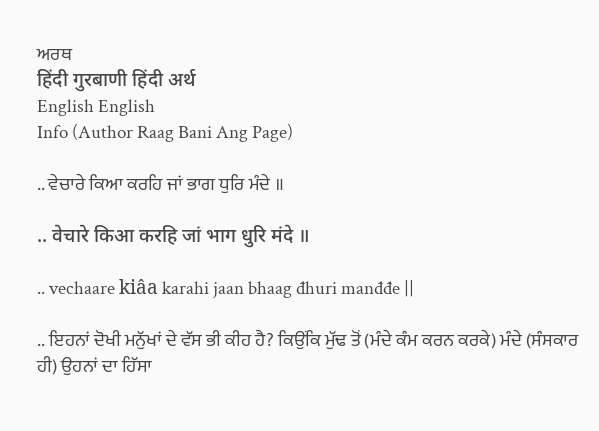ਅਰਥ
हिंदी गुरबाणी हिंदी अर्थ
English English
Info (Author Raag Bani Ang Page)

.. ਵੇਚਾਰੇ ਕਿਆ ਕਰਹਿ ਜਾਂ ਭਾਗ ਧੁਰਿ ਮੰਦੇ ॥

.. वेचारे किआ करहि जां भाग धुरि मंदे ॥

.. vechaare kiâa karahi jaan bhaag đhuri manđđe ||

.. ਇਹਨਾਂ ਦੋਖੀ ਮਨੁੱਖਾਂ ਦੇ ਵੱਸ ਭੀ ਕੀਹ ਹੈ? ਕਿਉਂਕਿ ਮੁੱਢ ਤੋਂ (ਮੰਦੇ ਕੰਮ ਕਰਨ ਕਰਕੇ) ਮੰਦੇ (ਸੰਸਕਾਰ ਹੀ) ਉਹਨਾਂ ਦਾ ਹਿੱਸਾ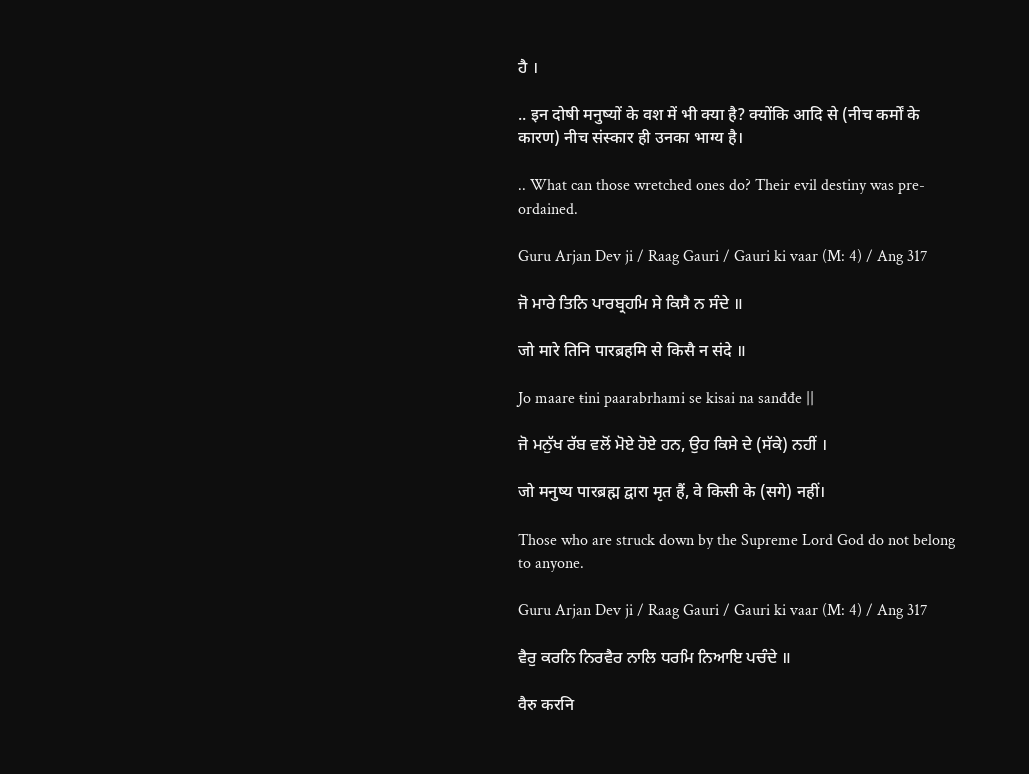ਹੈ ।

.. इन दोषी मनुष्यों के वश में भी क्या है? क्योंकि आदि से (नीच कर्मों के कारण) नीच संस्कार ही उनका भाग्य है।

.. What can those wretched ones do? Their evil destiny was pre-ordained.

Guru Arjan Dev ji / Raag Gauri / Gauri ki vaar (M: 4) / Ang 317

ਜੋ ਮਾਰੇ ਤਿਨਿ ਪਾਰਬ੍ਰਹਮਿ ਸੇ ਕਿਸੈ ਨ ਸੰਦੇ ॥

जो मारे तिनि पारब्रहमि से किसै न संदे ॥

Jo maare ŧini paarabrhami se kisai na sanđđe ||

ਜੋ ਮਨੁੱਖ ਰੱਬ ਵਲੋਂ ਮੋਏ ਹੋਏ ਹਨ, ਉਹ ਕਿਸੇ ਦੇ (ਸੱਕੇ) ਨਹੀਂ ।

जो मनुष्य पारब्रह्म द्वारा मृत हैं, वे किसी के (सगे) नहीं।

Those who are struck down by the Supreme Lord God do not belong to anyone.

Guru Arjan Dev ji / Raag Gauri / Gauri ki vaar (M: 4) / Ang 317

ਵੈਰੁ ਕਰਨਿ ਨਿਰਵੈਰ ਨਾਲਿ ਧਰਮਿ ਨਿਆਇ ਪਚੰਦੇ ॥

वैरु करनि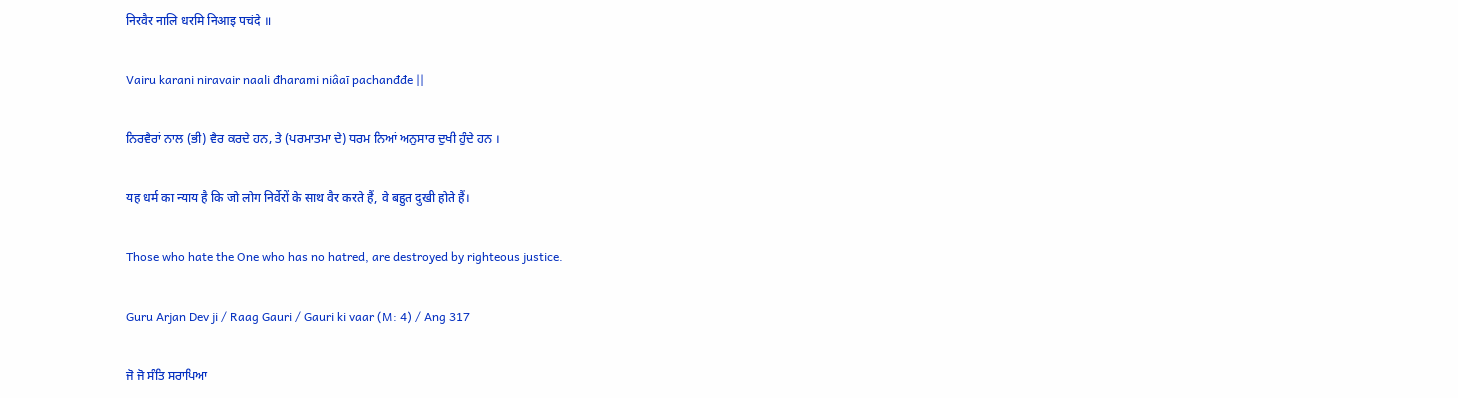निरवैर नालि धरमि निआइ पचंदे ॥

Vairu karani niravair naali đharami niâaī pachanđđe ||

ਨਿਰਵੈਰਾਂ ਨਾਲ (ਭੀ) ਵੈਰ ਕਰਦੇ ਹਨ, ਤੇ (ਪਰਮਾਤਮਾ ਦੇ) ਧਰਮ ਨਿਆਂ ਅਨੁਸਾਰ ਦੁਖੀ ਹੁੰਦੇ ਹਨ ।

यह धर्म का न्याय है कि जो लोग निर्वेरों के साथ वैर करते हैं, वे बहुत दुखी होते हैं।

Those who hate the One who has no hatred, are destroyed by righteous justice.

Guru Arjan Dev ji / Raag Gauri / Gauri ki vaar (M: 4) / Ang 317

ਜੋ ਜੋ ਸੰਤਿ ਸਰਾਪਿਆ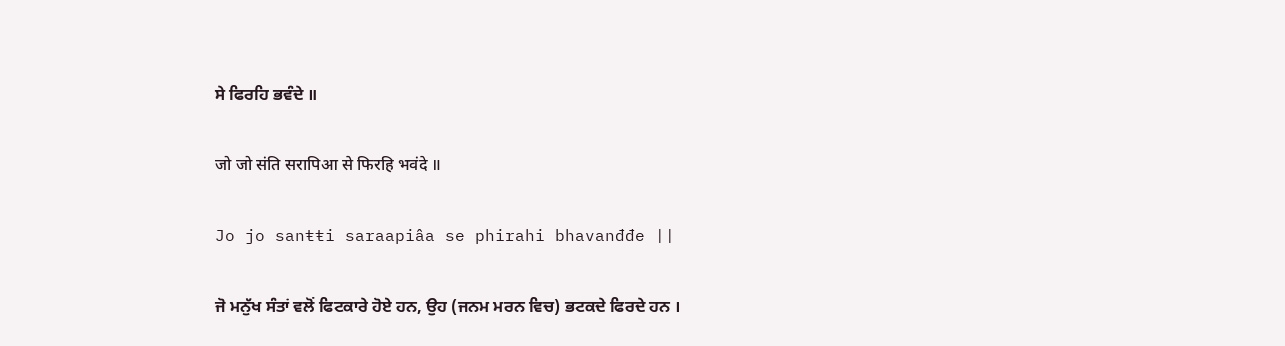ਸੇ ਫਿਰਹਿ ਭਵੰਦੇ ॥

जो जो संति सरापिआ से फिरहि भवंदे ॥

Jo jo sanŧŧi saraapiâa se phirahi bhavanđđe ||

ਜੋ ਮਨੁੱਖ ਸੰਤਾਂ ਵਲੋਂ ਫਿਟਕਾਰੇ ਹੋਏ ਹਨ, ਉਹ (ਜਨਮ ਮਰਨ ਵਿਚ) ਭਟਕਦੇ ਫਿਰਦੇ ਹਨ ।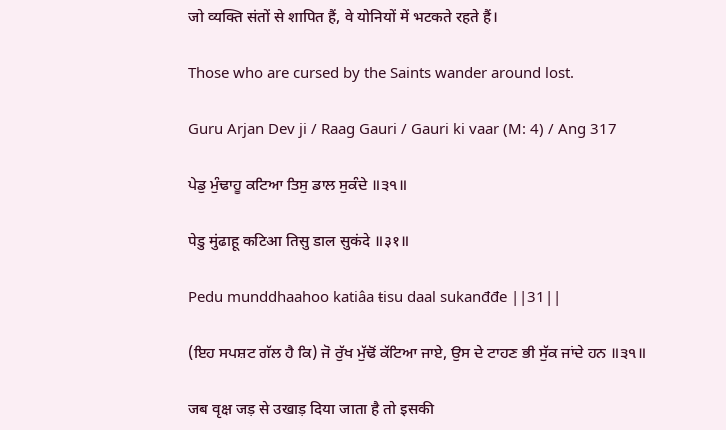जो व्यक्ति संतों से शापित हैं, वे योनियों में भटकते रहते हैं।

Those who are cursed by the Saints wander around lost.

Guru Arjan Dev ji / Raag Gauri / Gauri ki vaar (M: 4) / Ang 317

ਪੇਡੁ ਮੁੰਢਾਹੂ ਕਟਿਆ ਤਿਸੁ ਡਾਲ ਸੁਕੰਦੇ ॥੩੧॥

पेडु मुंढाहू कटिआ तिसु डाल सुकंदे ॥३१॥

Pedu munddhaahoo katiâa ŧisu daal sukanđđe ||31||

(ਇਹ ਸਪਸ਼ਟ ਗੱਲ ਹੈ ਕਿ) ਜੋ ਰੁੱਖ ਮੁੱਢੋਂ ਕੱਟਿਆ ਜਾਏ, ਉਸ ਦੇ ਟਾਹਣ ਭੀ ਸੁੱਕ ਜਾਂਦੇ ਹਨ ॥੩੧॥

जब वृक्ष जड़ से उखाड़ दिया जाता है तो इसकी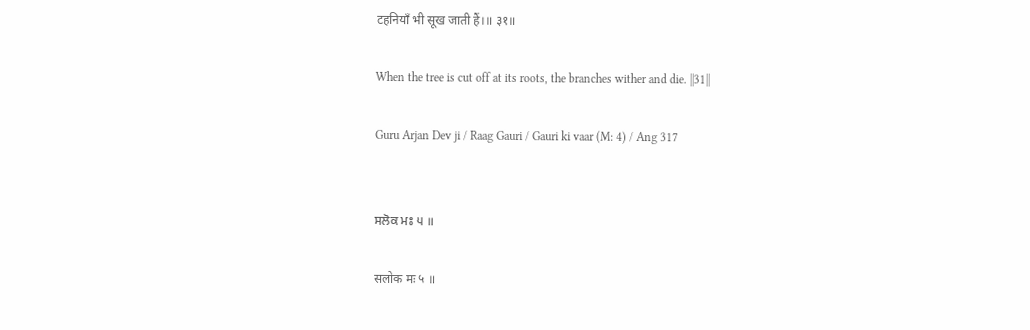टहनियाँ भी सूख जाती हैं।॥ ३१॥

When the tree is cut off at its roots, the branches wither and die. ||31||

Guru Arjan Dev ji / Raag Gauri / Gauri ki vaar (M: 4) / Ang 317


ਸਲੋਕ ਮਃ ੫ ॥

सलोक मः ५ ॥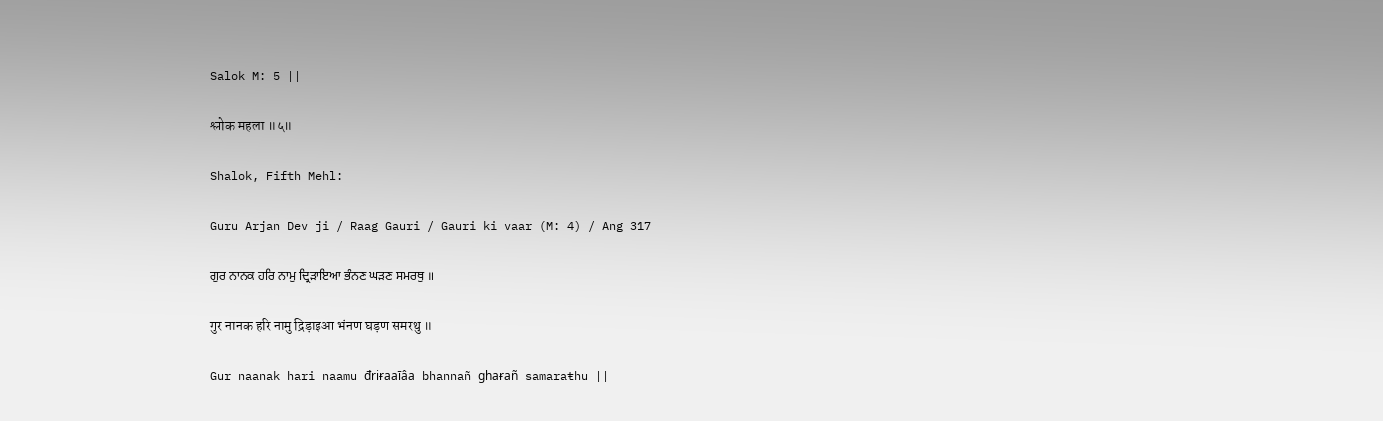Salok M: 5 ||

श्लोक महला ॥५॥

Shalok, Fifth Mehl:

Guru Arjan Dev ji / Raag Gauri / Gauri ki vaar (M: 4) / Ang 317

ਗੁਰ ਨਾਨਕ ਹਰਿ ਨਾਮੁ ਦ੍ਰਿੜਾਇਆ ਭੰਨਣ ਘੜਣ ਸਮਰਥੁ ॥

गुर नानक हरि नामु द्रिड़ाइआ भंनण घड़ण समरथु ॥

Gur naanak hari naamu đriɍaaīâa bhannañ ghaɍañ samaraŧhu ||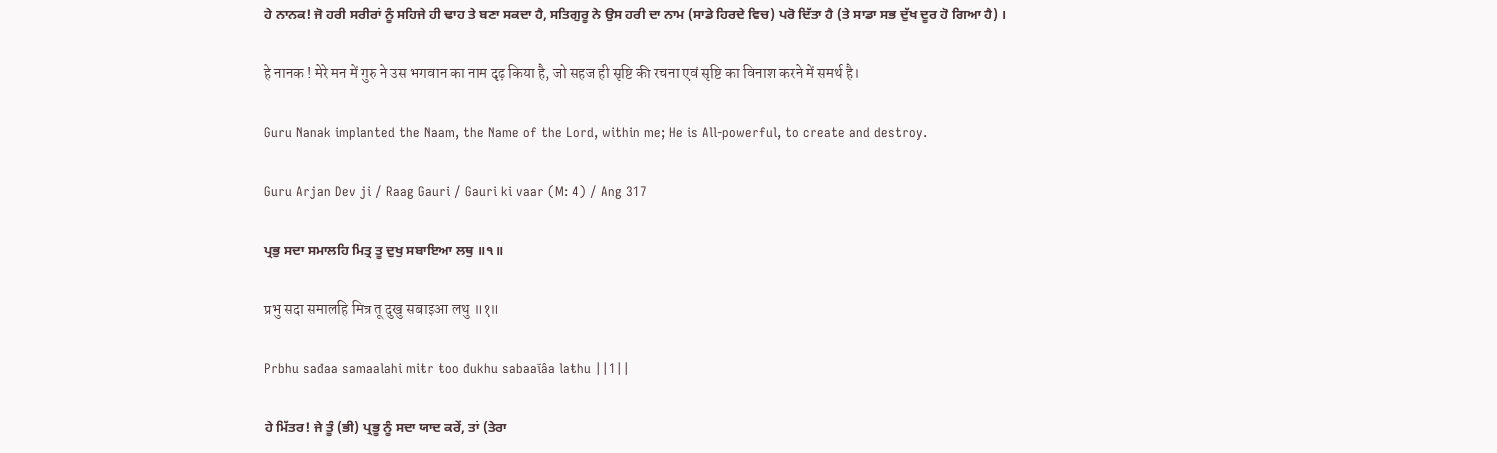ਹੇ ਨਾਨਕ! ਜੋ ਹਰੀ ਸਰੀਰਾਂ ਨੂੰ ਸਹਿਜੇ ਹੀ ਢਾਹ ਤੇ ਬਣਾ ਸਕਦਾ ਹੈ, ਸਤਿਗੁਰੂ ਨੇ ਉਸ ਹਰੀ ਦਾ ਨਾਮ (ਸਾਡੇ ਹਿਰਦੇ ਵਿਚ) ਪਰੋ ਦਿੱਤਾ ਹੈ (ਤੇ ਸਾਡਾ ਸਭ ਦੁੱਖ ਦੂਰ ਹੋ ਗਿਆ ਹੈ) ।

हे नानक ! मेरे मन में गुरु ने उस भगवान का नाम दृढ़ किया है, जो सहज ही सृष्टि की रचना एवं सृष्टि का विनाश करने में समर्थ है।

Guru Nanak implanted the Naam, the Name of the Lord, within me; He is All-powerful, to create and destroy.

Guru Arjan Dev ji / Raag Gauri / Gauri ki vaar (M: 4) / Ang 317

ਪ੍ਰਭੁ ਸਦਾ ਸਮਾਲਹਿ ਮਿਤ੍ਰ ਤੂ ਦੁਖੁ ਸਬਾਇਆ ਲਥੁ ॥੧॥

प्रभु सदा समालहि मित्र तू दुखु सबाइआ लथु ॥१॥

Prbhu sađaa samaalahi miŧr ŧoo đukhu sabaaīâa laŧhu ||1||

ਹੇ ਮਿੱਤਰ! ਜੇ ਤੂੰ (ਭੀ) ਪ੍ਰਭੂ ਨੂੰ ਸਦਾ ਯਾਦ ਕਰੇਂ, ਤਾਂ (ਤੇਰਾ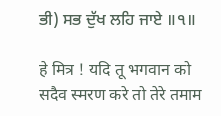ਭੀ) ਸਭ ਦੁੱਖ ਲਹਿ ਜਾਏ ॥੧॥

हे मित्र ! यदि तू भगवान को सदैव स्मरण करे तो तेरे तमाम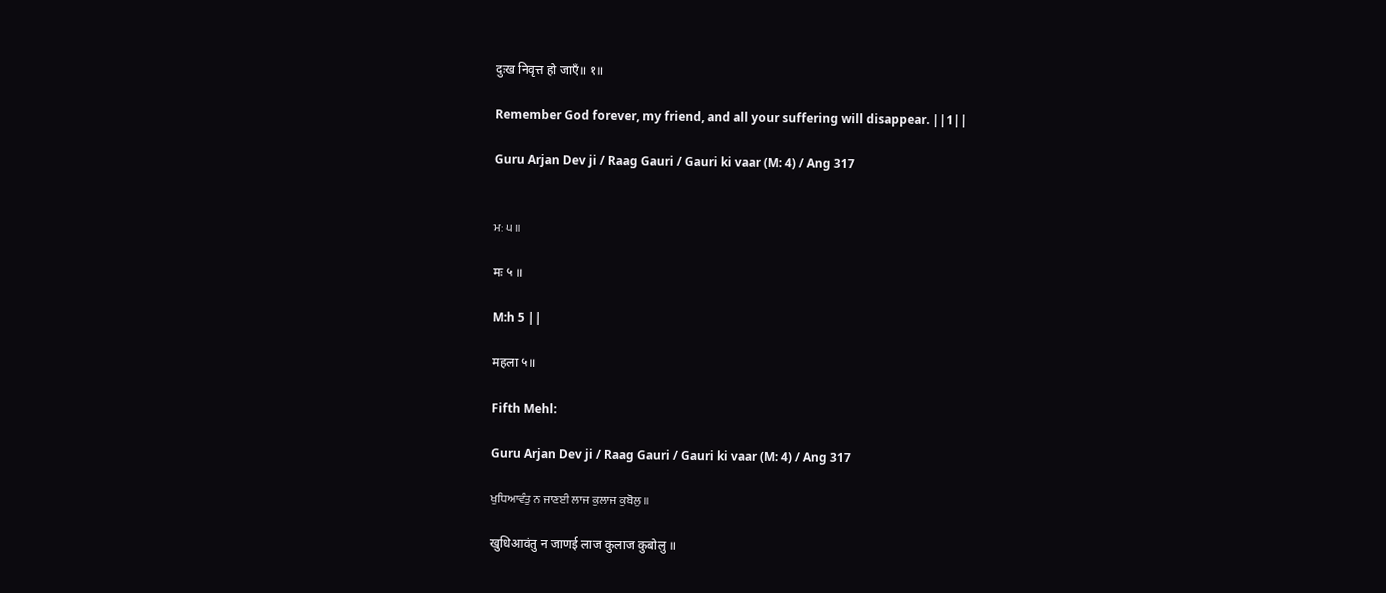दुःख निवृत्त हो जाएँ॥ १॥

Remember God forever, my friend, and all your suffering will disappear. ||1||

Guru Arjan Dev ji / Raag Gauri / Gauri ki vaar (M: 4) / Ang 317


ਮਃ ੫ ॥

मः ५ ॥

M:h 5 ||

महला ५॥

Fifth Mehl:

Guru Arjan Dev ji / Raag Gauri / Gauri ki vaar (M: 4) / Ang 317

ਖੁਧਿਆਵੰਤੁ ਨ ਜਾਣਈ ਲਾਜ ਕੁਲਾਜ ਕੁਬੋਲੁ ॥

खुधिआवंतु न जाणई लाज कुलाज कुबोलु ॥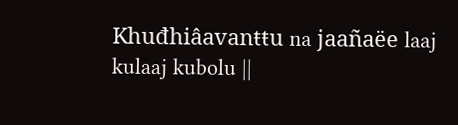Khuđhiâavanŧŧu na jaañaëe laaj kulaaj kubolu ||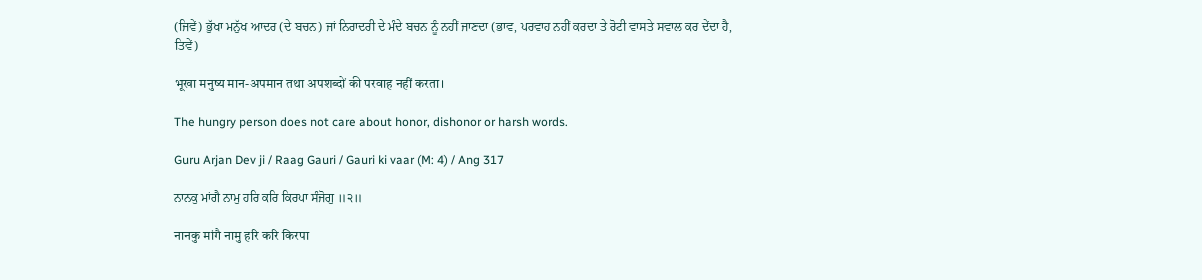(ਜਿਵੇਂ) ਭੁੱਖਾ ਮਨੁੱਖ ਆਦਰ (ਦੇ ਬਚਨ) ਜਾਂ ਨਿਰਾਦਰੀ ਦੇ ਮੰਦੇ ਬਚਨ ਨੂੰ ਨਹੀਂ ਜਾਣਦਾ (ਭਾਵ, ਪਰਵਾਹ ਨਹੀਂ ਕਰਦਾ ਤੇ ਰੋਟੀ ਵਾਸਤੇ ਸਵਾਲ ਕਰ ਦੇਂਦਾ ਹੈ, ਤਿਵੇਂ)

भूखा मनुष्य मान-अपमान तथा अपशब्दों की परवाह नहीं करता।

The hungry person does not care about honor, dishonor or harsh words.

Guru Arjan Dev ji / Raag Gauri / Gauri ki vaar (M: 4) / Ang 317

ਨਾਨਕੁ ਮਾਂਗੈ ਨਾਮੁ ਹਰਿ ਕਰਿ ਕਿਰਪਾ ਸੰਜੋਗੁ ॥੨॥

नानकु मांगै नामु हरि करि किरपा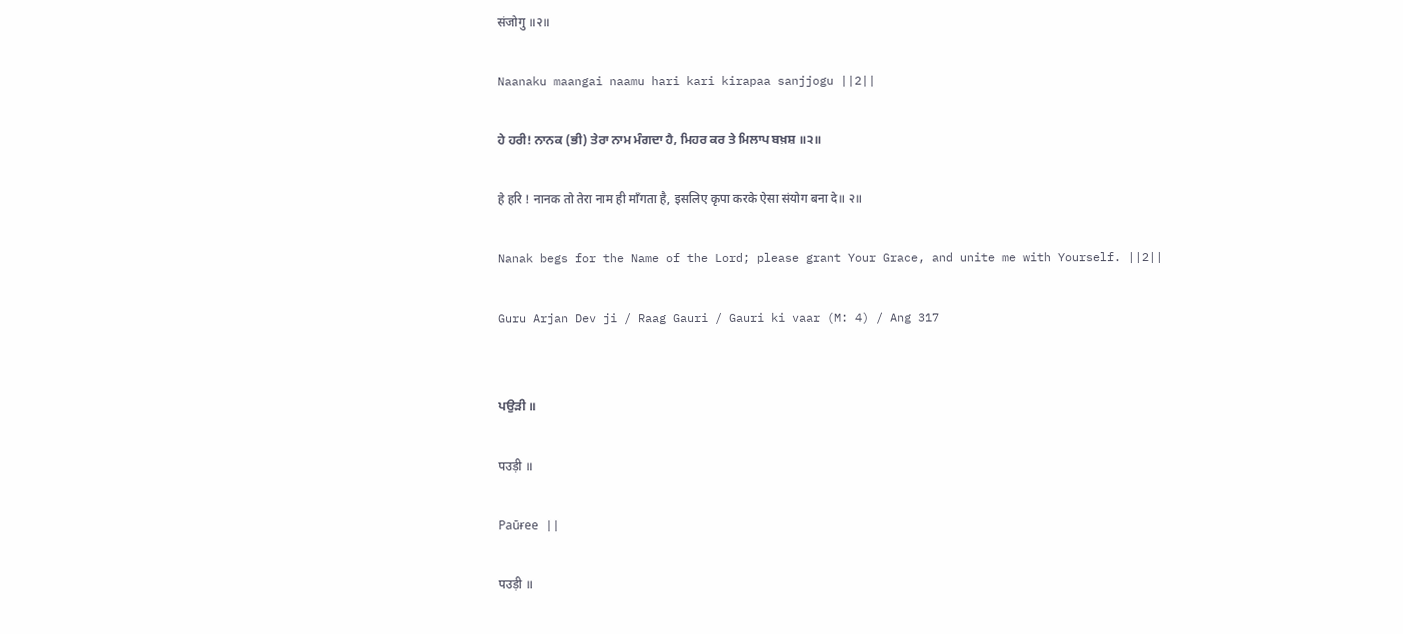संजोगु ॥२॥

Naanaku maangai naamu hari kari kirapaa sanjjogu ||2||

ਹੇ ਹਰੀ! ਨਾਨਕ (ਭੀ) ਤੇਰਾ ਨਾਮ ਮੰਗਦਾ ਹੈ, ਮਿਹਰ ਕਰ ਤੇ ਮਿਲਾਪ ਬਖ਼ਸ਼ ॥੨॥

हे हरि ! नानक तो तेरा नाम ही माँगता है, इसलिए कृपा करके ऐसा संयोग बना दे॥ २॥

Nanak begs for the Name of the Lord; please grant Your Grace, and unite me with Yourself. ||2||

Guru Arjan Dev ji / Raag Gauri / Gauri ki vaar (M: 4) / Ang 317


ਪਉੜੀ ॥

पउड़ी ॥

Paūɍee ||

पउड़ी ॥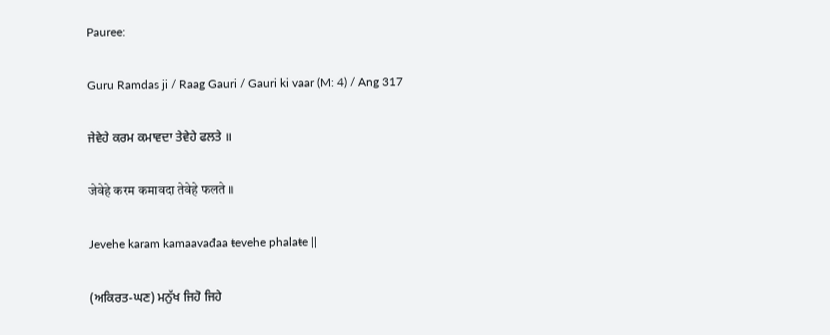Pauree:

Guru Ramdas ji / Raag Gauri / Gauri ki vaar (M: 4) / Ang 317

ਜੇਵੇਹੇ ਕਰਮ ਕਮਾਵਦਾ ਤੇਵੇਹੇ ਫਲਤੇ ॥

जेवेहे करम कमावदा तेवेहे फलते ॥

Jevehe karam kamaavađaa ŧevehe phalaŧe ||

(ਅਕਿਰਤ-ਘਣ) ਮਨੁੱਖ ਜਿਹੋ ਜਿਹੇ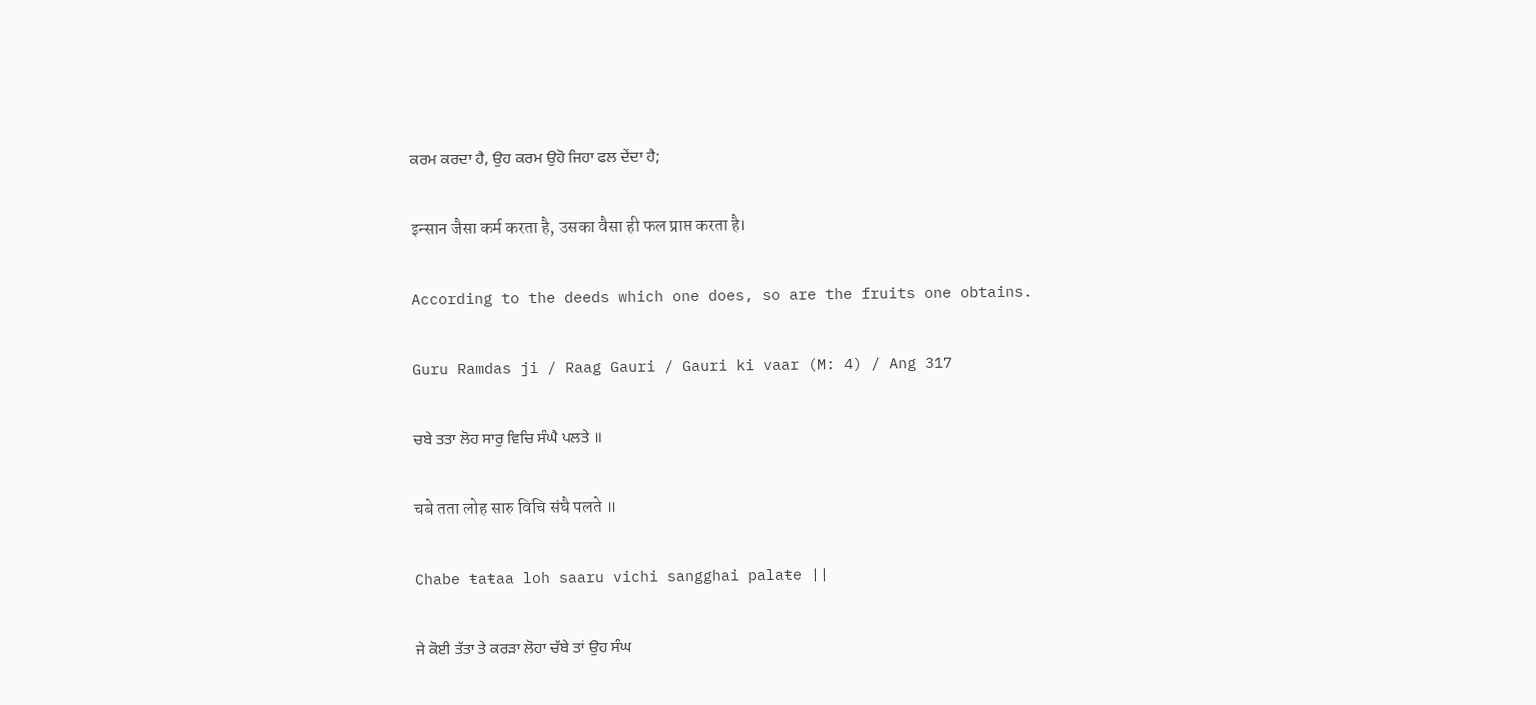ਕਰਮ ਕਰਦਾ ਹੈ, ਉਹ ਕਰਮ ਉਹੋ ਜਿਹਾ ਫਲ ਦੇਂਦਾ ਹੈ;

इन्सान जैसा कर्म करता है, उसका वैसा ही फल प्राप्त करता है।

According to the deeds which one does, so are the fruits one obtains.

Guru Ramdas ji / Raag Gauri / Gauri ki vaar (M: 4) / Ang 317

ਚਬੇ ਤਤਾ ਲੋਹ ਸਾਰੁ ਵਿਚਿ ਸੰਘੈ ਪਲਤੇ ॥

चबे तता लोह सारु विचि संघै पलते ॥

Chabe ŧaŧaa loh saaru vichi sangghai palaŧe ||

ਜੇ ਕੋਈ ਤੱਤਾ ਤੇ ਕਰੜਾ ਲੋਹਾ ਚੱਬੇ ਤਾਂ ਉਹ ਸੰਘ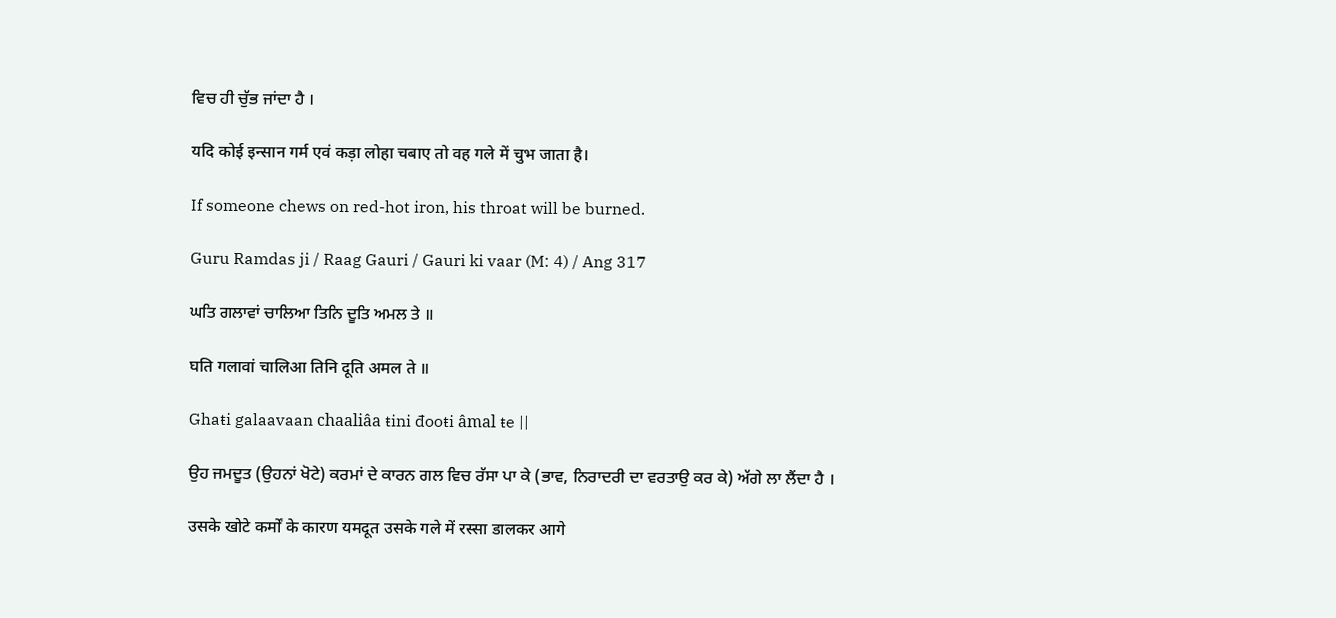ਵਿਚ ਹੀ ਚੁੱਭ ਜਾਂਦਾ ਹੈ ।

यदि कोई इन्सान गर्म एवं कड़ा लोहा चबाए तो वह गले में चुभ जाता है।

If someone chews on red-hot iron, his throat will be burned.

Guru Ramdas ji / Raag Gauri / Gauri ki vaar (M: 4) / Ang 317

ਘਤਿ ਗਲਾਵਾਂ ਚਾਲਿਆ ਤਿਨਿ ਦੂਤਿ ਅਮਲ ਤੇ ॥

घति गलावां चालिआ तिनि दूति अमल ते ॥

Ghaŧi galaavaan chaaliâa ŧini đooŧi âmal ŧe ||

ਉਹ ਜਮਦੂਤ (ਉਹਨਾਂ ਖੋਟੇ) ਕਰਮਾਂ ਦੇ ਕਾਰਨ ਗਲ ਵਿਚ ਰੱਸਾ ਪਾ ਕੇ (ਭਾਵ, ਨਿਰਾਦਰੀ ਦਾ ਵਰਤਾਉ ਕਰ ਕੇ) ਅੱਗੇ ਲਾ ਲੈਂਦਾ ਹੈ ।

उसके खोटे कर्मों के कारण यमदूत उसके गले में रस्सा डालकर आगे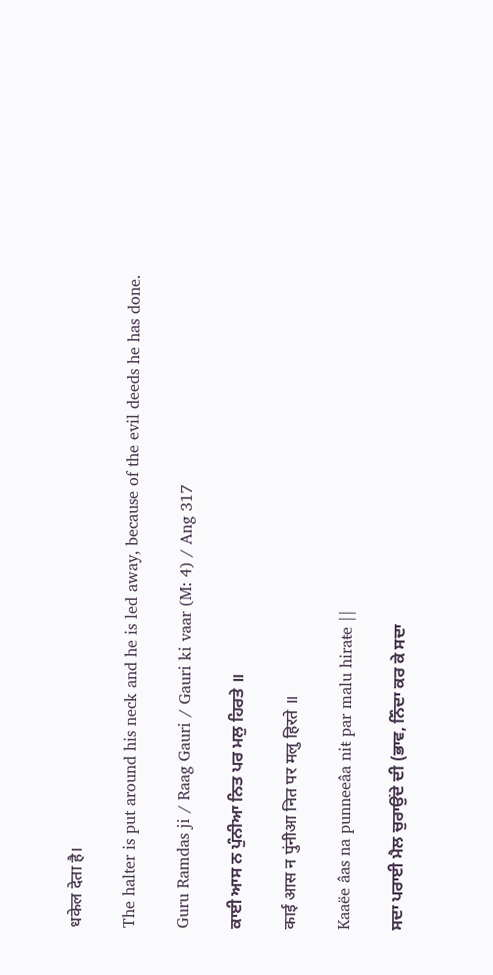धकेल देता है।

The halter is put around his neck and he is led away, because of the evil deeds he has done.

Guru Ramdas ji / Raag Gauri / Gauri ki vaar (M: 4) / Ang 317

ਕਾਈ ਆਸ ਨ ਪੁੰਨੀਆ ਨਿਤ ਪਰ ਮਲੁ ਹਿਰਤੇ ॥

काई आस न पुंनीआ नित पर मलु हिरते ॥

Kaaëe âas na punneeâa niŧ par malu hiraŧe ||

ਸਦਾ ਪਰਾਈ ਮੈਲ ਚੁਰਾਉਂਦੇ ਦੀ (ਭਾਵ, ਨਿੰਦਾ ਕਰ ਕੇ ਸਦਾ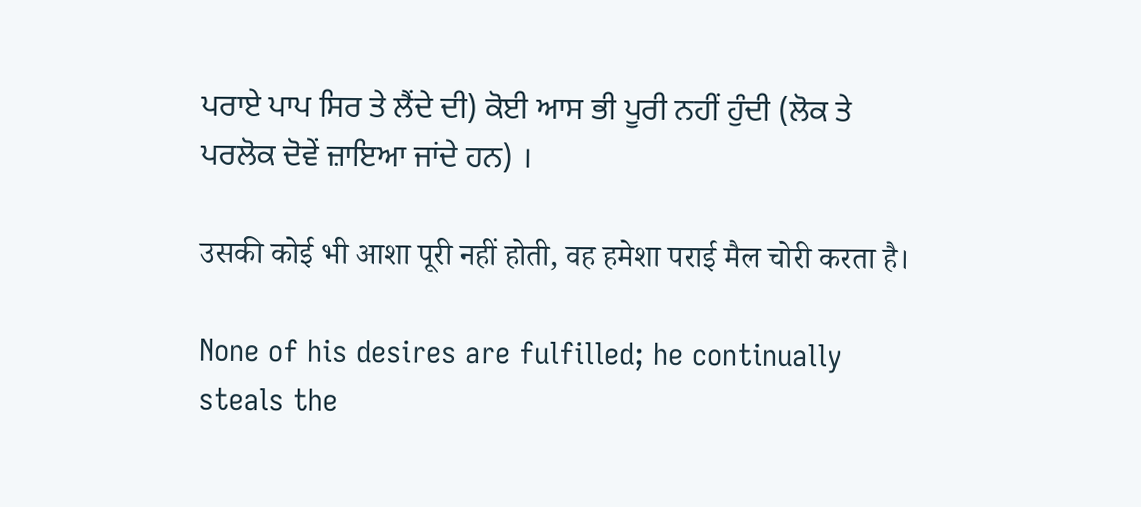ਪਰਾਏ ਪਾਪ ਸਿਰ ਤੇ ਲੈਂਦੇ ਦੀ) ਕੋਈ ਆਸ ਭੀ ਪੂਰੀ ਨਹੀਂ ਹੁੰਦੀ (ਲੋਕ ਤੇ ਪਰਲੋਕ ਦੋਵੇਂ ਜ਼ਾਇਆ ਜਾਂਦੇ ਹਨ) ।

उसकी कोई भी आशा पूरी नहीं होती, वह हमेशा पराई मैल चोरी करता है।

None of his desires are fulfilled; he continually steals the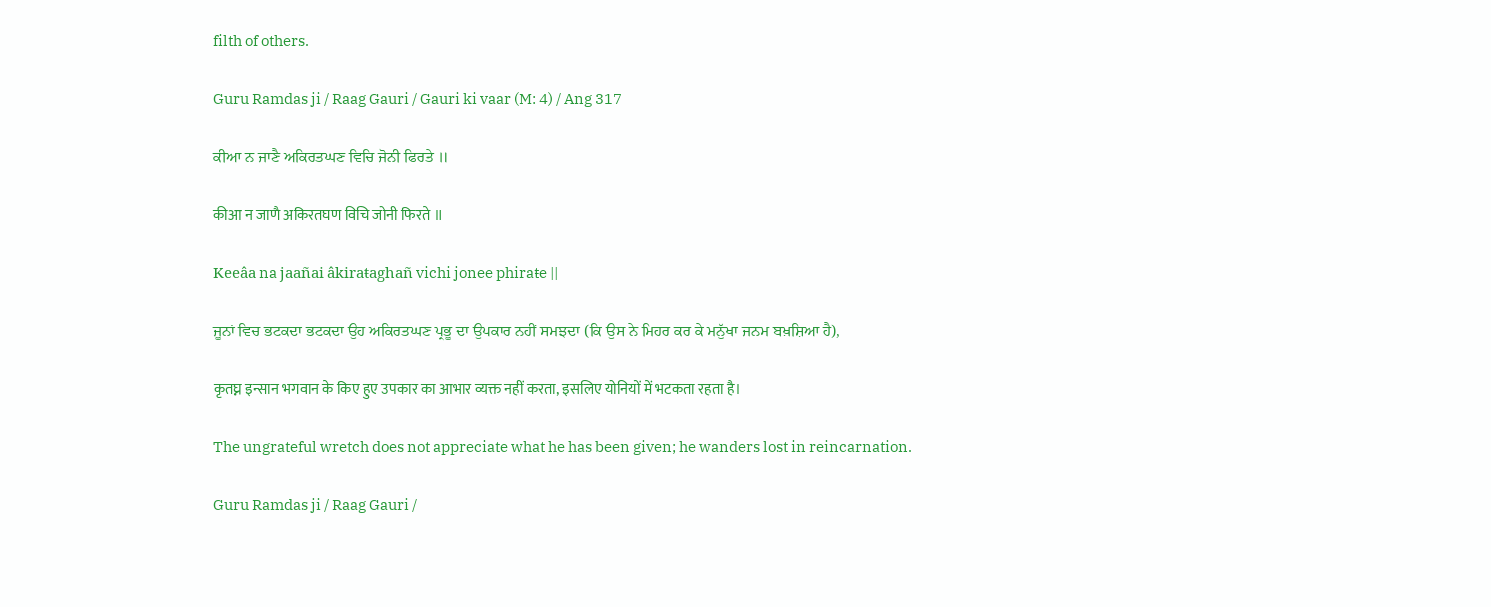filth of others.

Guru Ramdas ji / Raag Gauri / Gauri ki vaar (M: 4) / Ang 317

ਕੀਆ ਨ ਜਾਣੈ ਅਕਿਰਤਘਣ ਵਿਚਿ ਜੋਨੀ ਫਿਰਤੇ ॥

कीआ न जाणै अकिरतघण विचि जोनी फिरते ॥

Keeâa na jaañai âkiraŧaghañ vichi jonee phiraŧe ||

ਜੂਨਾਂ ਵਿਚ ਭਟਕਦਾ ਭਟਕਦਾ ਉਹ ਅਕਿਰਤਘਣ ਪ੍ਰਭੂ ਦਾ ਉਪਕਾਰ ਨਹੀਂ ਸਮਝਦਾ (ਕਿ ਉਸ ਨੇ ਮਿਹਰ ਕਰ ਕੇ ਮਨੁੱਖਾ ਜਨਮ ਬਖ਼ਸ਼ਿਆ ਹੈ),

कृतघ्न इन्सान भगवान के किए हुए उपकार का आभार व्यक्त नहीं करता, इसलिए योनियों में भटकता रहता है।

The ungrateful wretch does not appreciate what he has been given; he wanders lost in reincarnation.

Guru Ramdas ji / Raag Gauri /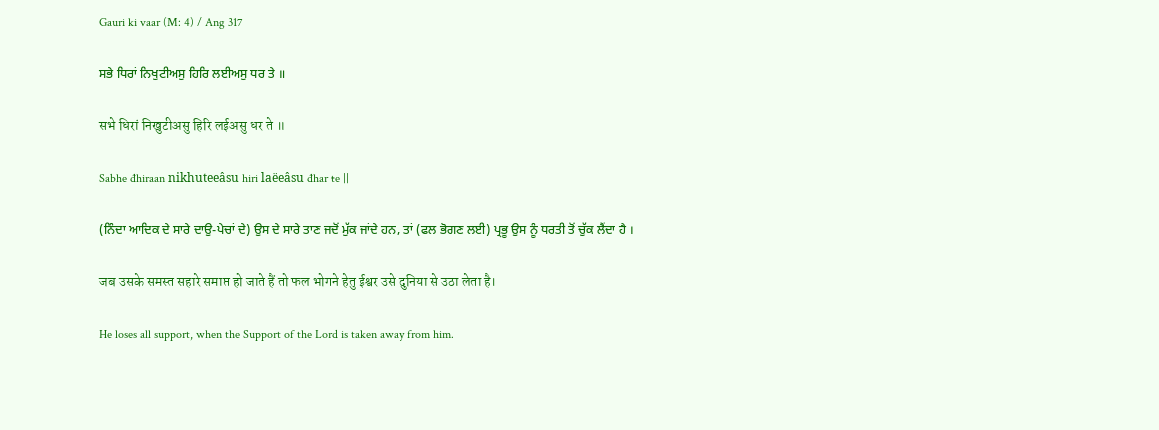Gauri ki vaar (M: 4) / Ang 317

ਸਭੇ ਧਿਰਾਂ ਨਿਖੁਟੀਅਸੁ ਹਿਰਿ ਲਈਅਸੁ ਧਰ ਤੇ ॥

सभे धिरां निखुटीअसु हिरि लईअसु धर ते ॥

Sabhe đhiraan nikhuteeâsu hiri laëeâsu đhar ŧe ||

(ਨਿੰਦਾ ਆਦਿਕ ਦੇ ਸਾਰੇ ਦਾਉ-ਪੇਚਾਂ ਦੇ) ਉਸ ਦੇ ਸਾਰੇ ਤਾਣ ਜਦੋਂ ਮੁੱਕ ਜਾਂਦੇ ਹਨ, ਤਾਂ (ਫਲ ਭੋਗਣ ਲਈ) ਪ੍ਰਭੂ ਉਸ ਨੂੰ ਧਰਤੀ ਤੋਂ ਚੁੱਕ ਲੈਂਦਾ ਹੈ ।

जब उसके समस्त सहारे समाप्त हो जाते हैं तो फल भोगने हेतु ईश्वर उसे दुनिया से उठा लेता है।

He loses all support, when the Support of the Lord is taken away from him.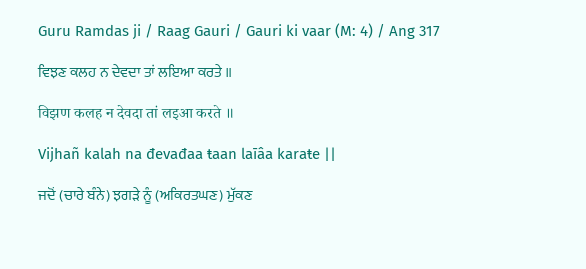Guru Ramdas ji / Raag Gauri / Gauri ki vaar (M: 4) / Ang 317

ਵਿਝਣ ਕਲਹ ਨ ਦੇਵਦਾ ਤਾਂ ਲਇਆ ਕਰਤੇ ॥

विझण कलह न देवदा तां लइआ करते ॥

Vijhañ kalah na đevađaa ŧaan laīâa karaŧe ||

ਜਦੋਂ (ਚਾਰੇ ਬੰਨੇ) ਝਗੜੇ ਨੂੰ (ਅਕਿਰਤਘਣ) ਮੁੱਕਣ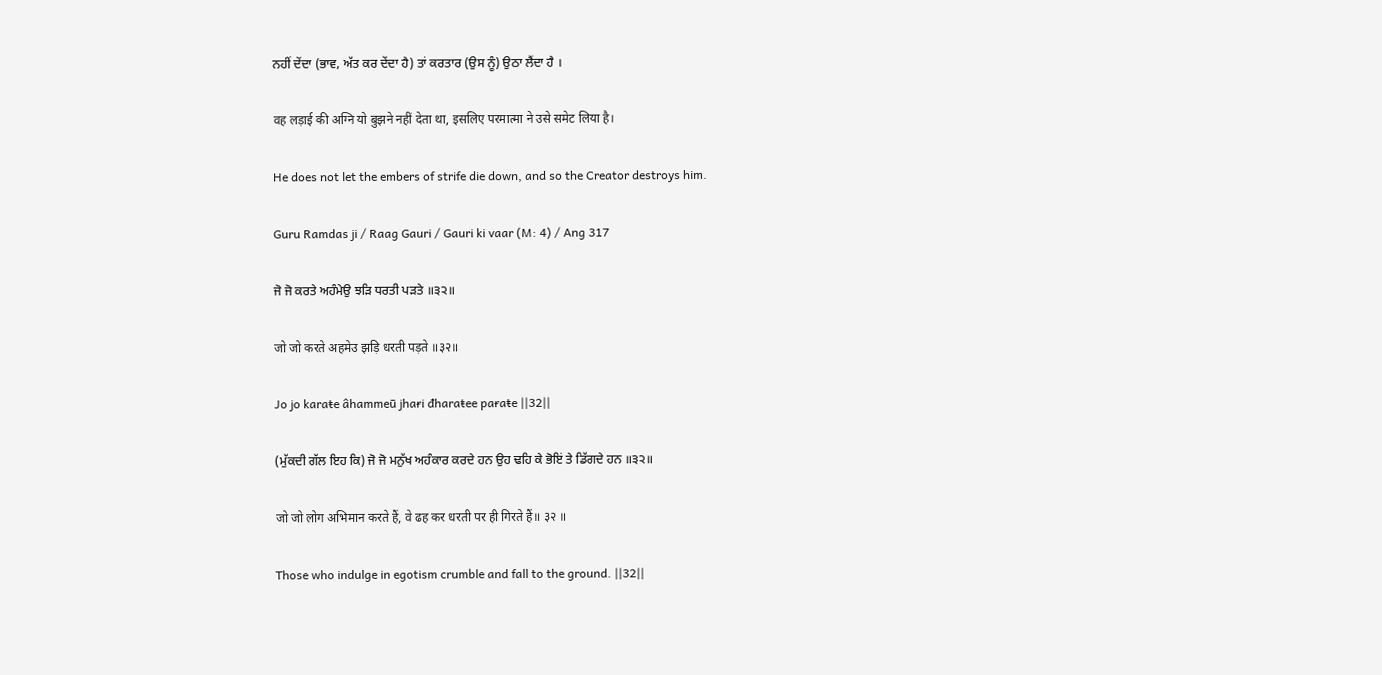ਨਹੀਂ ਦੇਂਦਾ (ਭਾਵ, ਅੱਤ ਕਰ ਦੇਂਦਾ ਹੈ) ਤਾਂ ਕਰਤਾਰ (ਉਸ ਨੂੰ) ਉਠਾ ਲੈਂਦਾ ਹੈ ।

वह लड़ाई की अग्नि यो बुझने नहीं देता था, इसलिए परमात्मा ने उसे समेट लिया है।

He does not let the embers of strife die down, and so the Creator destroys him.

Guru Ramdas ji / Raag Gauri / Gauri ki vaar (M: 4) / Ang 317

ਜੋ ਜੋ ਕਰਤੇ ਅਹੰਮੇਉ ਝੜਿ ਧਰਤੀ ਪੜਤੇ ॥੩੨॥

जो जो करते अहमेउ झड़ि धरती पड़ते ॥३२॥

Jo jo karaŧe âhammeū jhaɍi đharaŧee paɍaŧe ||32||

(ਮੁੱਕਦੀ ਗੱਲ ਇਹ ਕਿ) ਜੋ ਜੋ ਮਨੁੱਖ ਅਹੰਕਾਰ ਕਰਦੇ ਹਨ ਉਹ ਢਹਿ ਕੇ ਭੋਇਂ ਤੇ ਡਿੱਗਦੇ ਹਨ ॥੩੨॥

जो जो लोग अभिमान करते हैं, वे ढह कर धरती पर ही गिरते हैं॥ ३२ ॥

Those who indulge in egotism crumble and fall to the ground. ||32||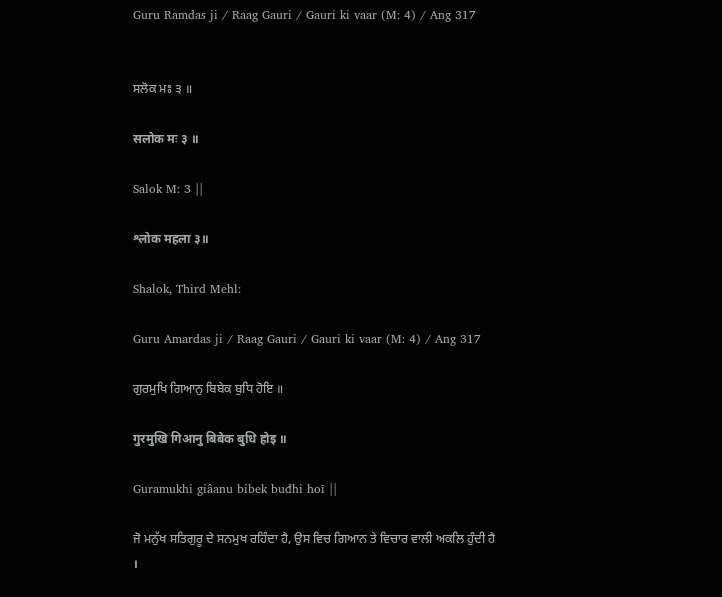Guru Ramdas ji / Raag Gauri / Gauri ki vaar (M: 4) / Ang 317


ਸਲੋਕ ਮਃ ੩ ॥

सलोक मः ३ ॥

Salok M: 3 ||

श्लोक महला ३॥

Shalok, Third Mehl:

Guru Amardas ji / Raag Gauri / Gauri ki vaar (M: 4) / Ang 317

ਗੁਰਮੁਖਿ ਗਿਆਨੁ ਬਿਬੇਕ ਬੁਧਿ ਹੋਇ ॥

गुरमुखि गिआनु बिबेक बुधि होइ ॥

Guramukhi giâanu bibek buđhi hoī ||

ਜੋ ਮਨੁੱਖ ਸਤਿਗੁਰੂ ਦੇ ਸਨਮੁਖ ਰਹਿੰਦਾ ਹੈ, ਉਸ ਵਿਚ ਗਿਆਨ ਤੇ ਵਿਚਾਰ ਵਾਲੀ ਅਕਲਿ ਹੁੰਦੀ ਹੈ ।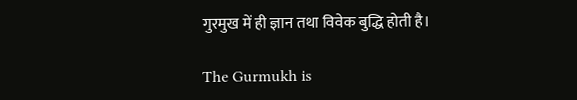गुरमुख में ही ज्ञान तथा विवेक बुद्धि होती है।

The Gurmukh is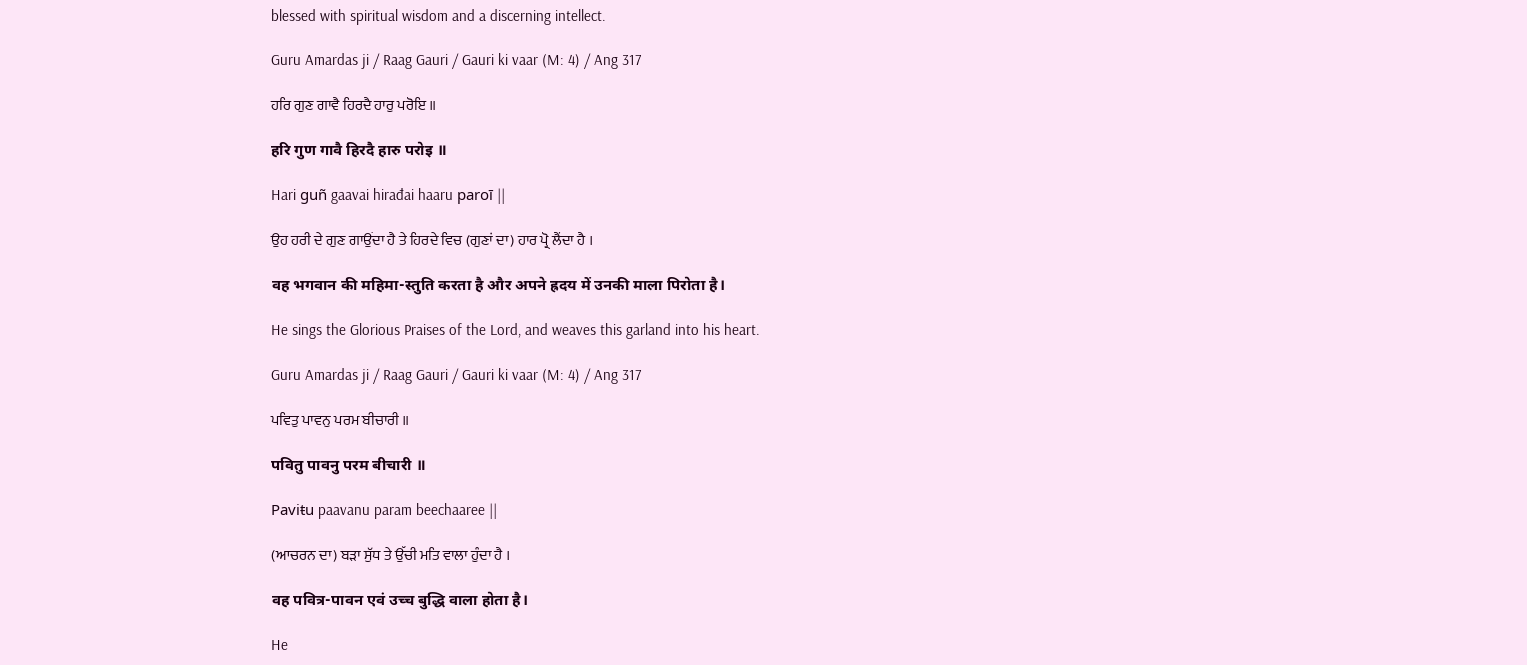blessed with spiritual wisdom and a discerning intellect.

Guru Amardas ji / Raag Gauri / Gauri ki vaar (M: 4) / Ang 317

ਹਰਿ ਗੁਣ ਗਾਵੈ ਹਿਰਦੈ ਹਾਰੁ ਪਰੋਇ ॥

हरि गुण गावै हिरदै हारु परोइ ॥

Hari guñ gaavai hirađai haaru paroī ||

ਉਹ ਹਰੀ ਦੇ ਗੁਣ ਗਾਉਂਦਾ ਹੈ ਤੇ ਹਿਰਦੇ ਵਿਚ (ਗੁਣਾਂ ਦਾ) ਹਾਰ ਪ੍ਰੋ ਲੈਂਦਾ ਹੈ ।

वह भगवान की महिमा-स्तुति करता है और अपने ह्रदय में उनकी माला पिरोता है।

He sings the Glorious Praises of the Lord, and weaves this garland into his heart.

Guru Amardas ji / Raag Gauri / Gauri ki vaar (M: 4) / Ang 317

ਪਵਿਤੁ ਪਾਵਨੁ ਪਰਮ ਬੀਚਾਰੀ ॥

पवितु पावनु परम बीचारी ॥

Paviŧu paavanu param beechaaree ||

(ਆਚਰਨ ਦਾ) ਬੜਾ ਸੁੱਧ ਤੇ ਉੱਚੀ ਮਤਿ ਵਾਲਾ ਹੁੰਦਾ ਹੈ ।

वह पवित्र-पावन एवं उच्च बुद्धि वाला होता है।

He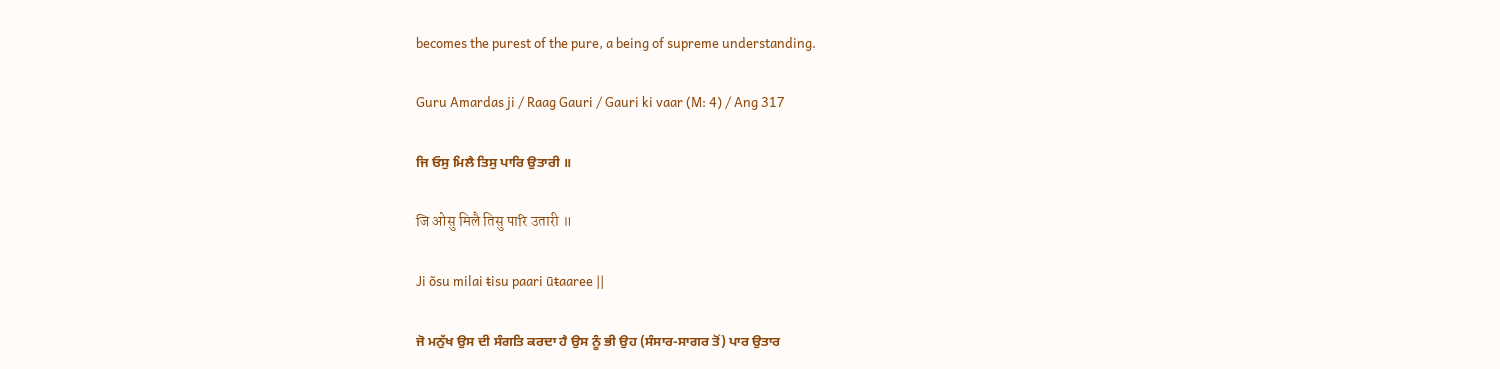becomes the purest of the pure, a being of supreme understanding.

Guru Amardas ji / Raag Gauri / Gauri ki vaar (M: 4) / Ang 317

ਜਿ ਓਸੁ ਮਿਲੈ ਤਿਸੁ ਪਾਰਿ ਉਤਾਰੀ ॥

जि ओसु मिलै तिसु पारि उतारी ॥

Ji õsu milai ŧisu paari ūŧaaree ||

ਜੋ ਮਨੁੱਖ ਉਸ ਦੀ ਸੰਗਤਿ ਕਰਦਾ ਹੈ ਉਸ ਨੂੰ ਭੀ ਉਹ (ਸੰਸਾਰ-ਸਾਗਰ ਤੋਂ) ਪਾਰ ਉਤਾਰ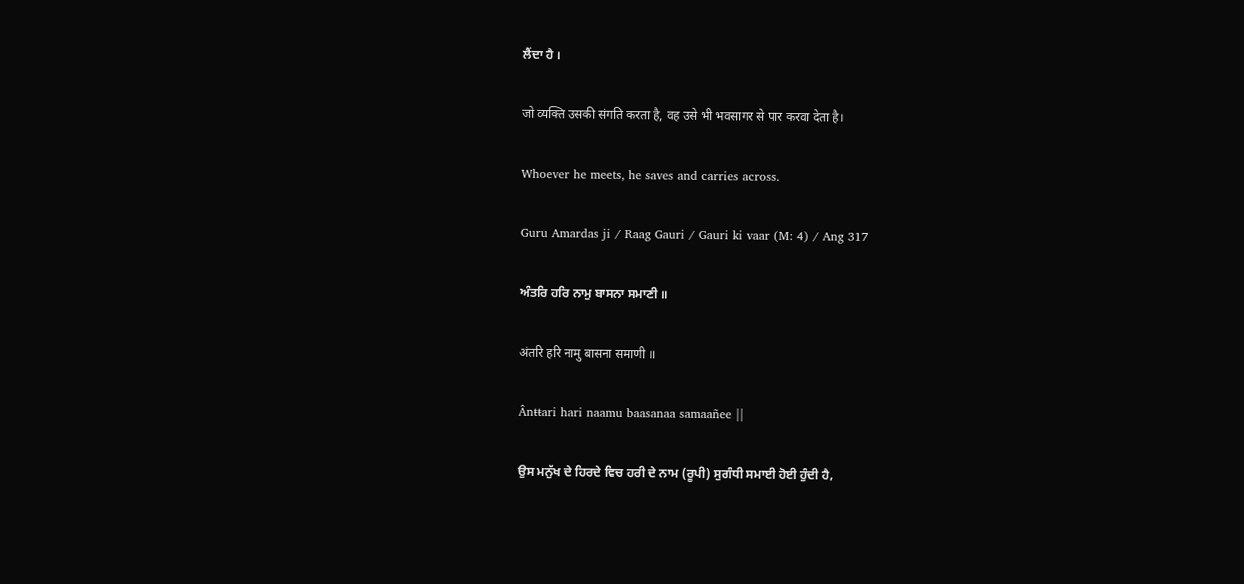ਲੈਂਦਾ ਹੈ ।

जो व्यक्ति उसकी संगति करता है, वह उसे भी भवसागर से पार करवा देता है।

Whoever he meets, he saves and carries across.

Guru Amardas ji / Raag Gauri / Gauri ki vaar (M: 4) / Ang 317

ਅੰਤਰਿ ਹਰਿ ਨਾਮੁ ਬਾਸਨਾ ਸਮਾਣੀ ॥

अंतरि हरि नामु बासना समाणी ॥

Ânŧŧari hari naamu baasanaa samaañee ||

ਉਸ ਮਨੁੱਖ ਦੇ ਹਿਰਦੇ ਵਿਚ ਹਰੀ ਦੇ ਨਾਮ (ਰੂਪੀ) ਸੁਗੰਧੀ ਸਮਾਈ ਹੋਈ ਹੁੰਦੀ ਹੈ,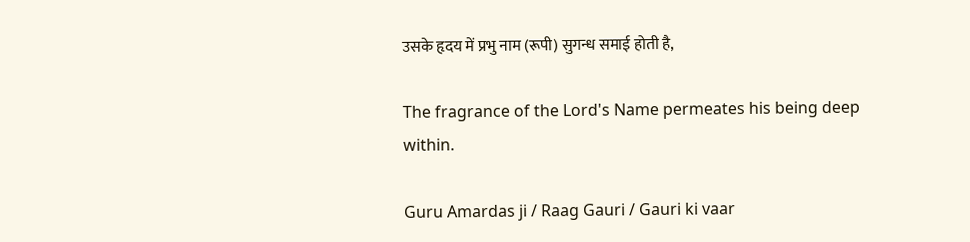उसके हृदय में प्रभु नाम (रूपी) सुगन्ध समाई होती है,

The fragrance of the Lord's Name permeates his being deep within.

Guru Amardas ji / Raag Gauri / Gauri ki vaar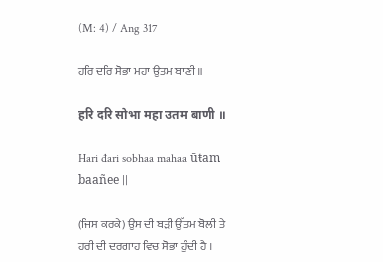(M: 4) / Ang 317

ਹਰਿ ਦਰਿ ਸੋਭਾ ਮਹਾ ਉਤਮ ਬਾਣੀ ॥

हरि दरि सोभा महा उतम बाणी ॥

Hari đari sobhaa mahaa ūŧam baañee ||

(ਜਿਸ ਕਰਕੇ) ਉਸ ਦੀ ਬੜੀ ਉੱਤਮ ਬੋਲੀ ਤੇ ਹਰੀ ਦੀ ਦਰਗਾਹ ਵਿਚ ਸੋਭਾ ਹੁੰਦੀ ਹੈ ।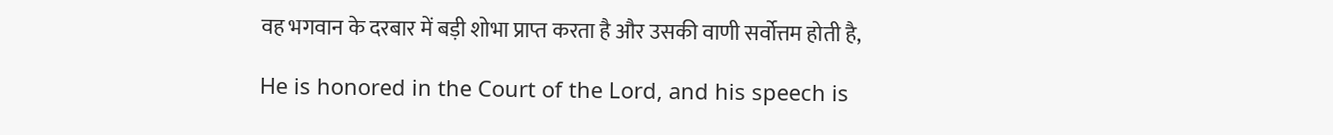वह भगवान के दरबार में बड़ी शोभा प्राप्त करता है और उसकी वाणी सर्वोत्तम होती है,

He is honored in the Court of the Lord, and his speech is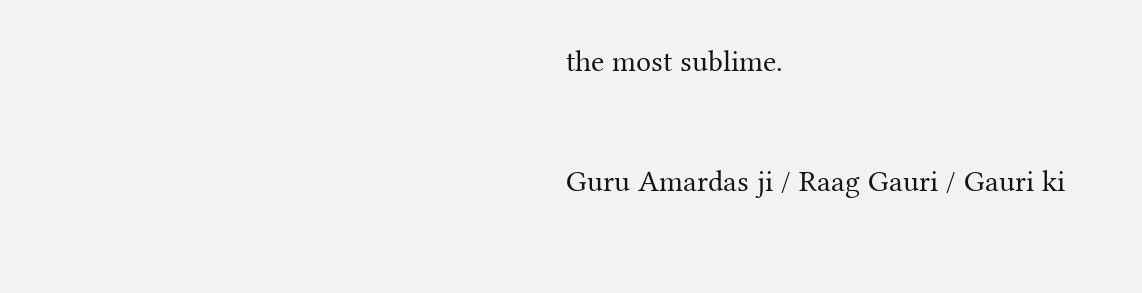the most sublime.

Guru Amardas ji / Raag Gauri / Gauri ki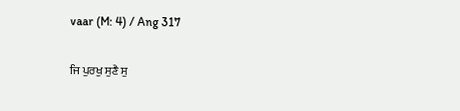vaar (M: 4) / Ang 317

ਜਿ ਪੁਰਖੁ ਸੁਣੈ ਸੁ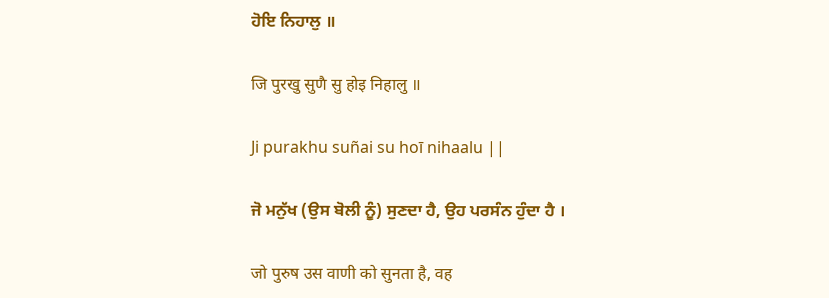ਹੋਇ ਨਿਹਾਲੁ ॥

जि पुरखु सुणै सु होइ निहालु ॥

Ji purakhu suñai su hoī nihaalu ||

ਜੋ ਮਨੁੱਖ (ਉਸ ਬੋਲੀ ਨੂੰ) ਸੁਣਦਾ ਹੈ, ਉਹ ਪਰਸੰਨ ਹੁੰਦਾ ਹੈ ।

जो पुरुष उस वाणी को सुनता है, वह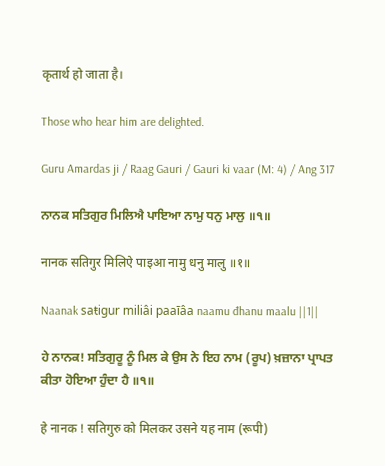कृतार्थ हो जाता है।

Those who hear him are delighted.

Guru Amardas ji / Raag Gauri / Gauri ki vaar (M: 4) / Ang 317

ਨਾਨਕ ਸਤਿਗੁਰ ਮਿਲਿਐ ਪਾਇਆ ਨਾਮੁ ਧਨੁ ਮਾਲੁ ॥੧॥

नानक सतिगुर मिलिऐ पाइआ नामु धनु मालु ॥१॥

Naanak saŧigur miliâi paaīâa naamu đhanu maalu ||1||

ਹੇ ਨਾਨਕ! ਸਤਿਗੁਰੂ ਨੂੰ ਮਿਲ ਕੇ ਉਸ ਨੇ ਇਹ ਨਾਮ (ਰੂਪ) ਖ਼ਜ਼ਾਨਾ ਪ੍ਰਾਪਤ ਕੀਤਾ ਹੋਇਆ ਹੁੰਦਾ ਹੈ ॥੧॥

हे नानक ! सतिगुरु को मिलकर उसने यह नाम (रूपी)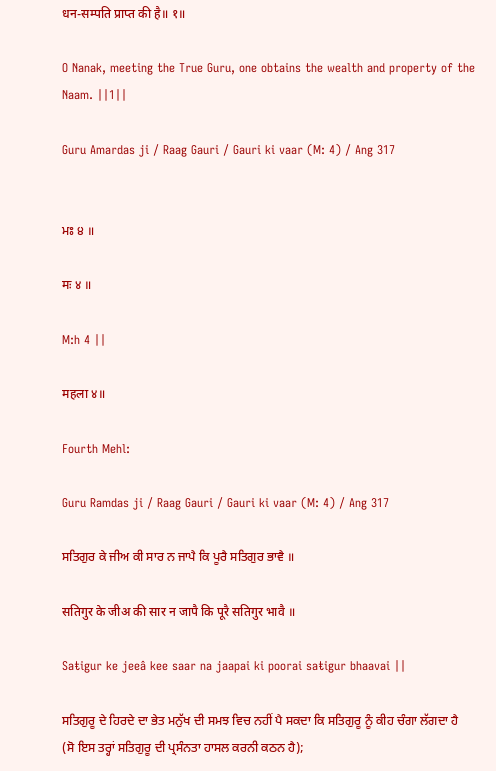धन-सम्पति प्राप्त की है॥ १॥

O Nanak, meeting the True Guru, one obtains the wealth and property of the Naam. ||1||

Guru Amardas ji / Raag Gauri / Gauri ki vaar (M: 4) / Ang 317


ਮਃ ੪ ॥

मः ४ ॥

M:h 4 ||

महला ४॥

Fourth Mehl:

Guru Ramdas ji / Raag Gauri / Gauri ki vaar (M: 4) / Ang 317

ਸਤਿਗੁਰ ਕੇ ਜੀਅ ਕੀ ਸਾਰ ਨ ਜਾਪੈ ਕਿ ਪੂਰੈ ਸਤਿਗੁਰ ਭਾਵੈ ॥

सतिगुर के जीअ की सार न जापै कि पूरै सतिगुर भावै ॥

Saŧigur ke jeeâ kee saar na jaapai ki poorai saŧigur bhaavai ||

ਸਤਿਗੁਰੂ ਦੇ ਹਿਰਦੇ ਦਾ ਭੇਤ ਮਨੁੱਖ ਦੀ ਸਮਝ ਵਿਚ ਨਹੀਂ ਪੈ ਸਕਦਾ ਕਿ ਸਤਿਗੁਰੂ ਨੂੰ ਕੀਹ ਚੰਗਾ ਲੱਗਦਾ ਹੈ (ਸੋ ਇਸ ਤਰ੍ਹਾਂ ਸਤਿਗੁਰੂ ਦੀ ਪ੍ਰਸੰਨਤਾ ਹਾਸਲ ਕਰਨੀ ਕਠਨ ਹੈ);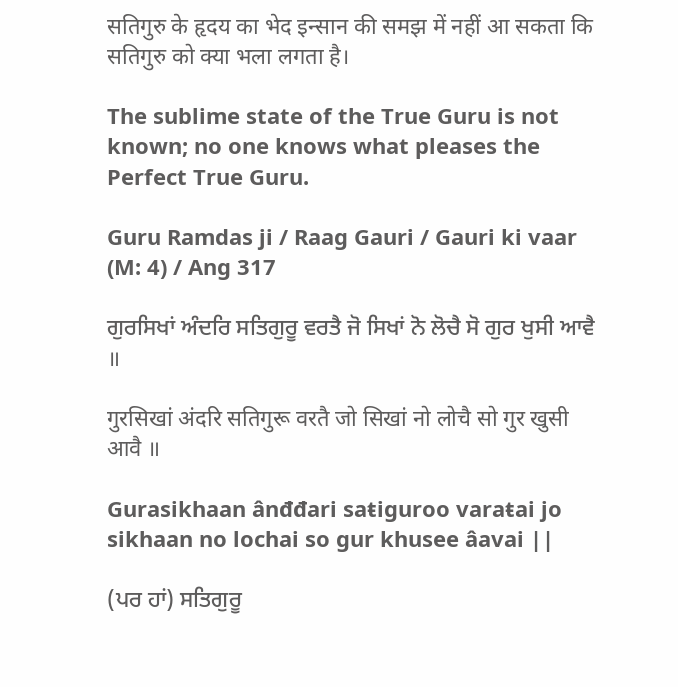सतिगुरु के हृदय का भेद इन्सान की समझ में नहीं आ सकता कि सतिगुरु को क्या भला लगता है।

The sublime state of the True Guru is not known; no one knows what pleases the Perfect True Guru.

Guru Ramdas ji / Raag Gauri / Gauri ki vaar (M: 4) / Ang 317

ਗੁਰਸਿਖਾਂ ਅੰਦਰਿ ਸਤਿਗੁਰੂ ਵਰਤੈ ਜੋ ਸਿਖਾਂ ਨੋ ਲੋਚੈ ਸੋ ਗੁਰ ਖੁਸੀ ਆਵੈ ॥

गुरसिखां अंदरि सतिगुरू वरतै जो सिखां नो लोचै सो गुर खुसी आवै ॥

Gurasikhaan ânđđari saŧiguroo varaŧai jo sikhaan no lochai so gur khusee âavai ||

(ਪਰ ਹਾਂ) ਸਤਿਗੁਰੂ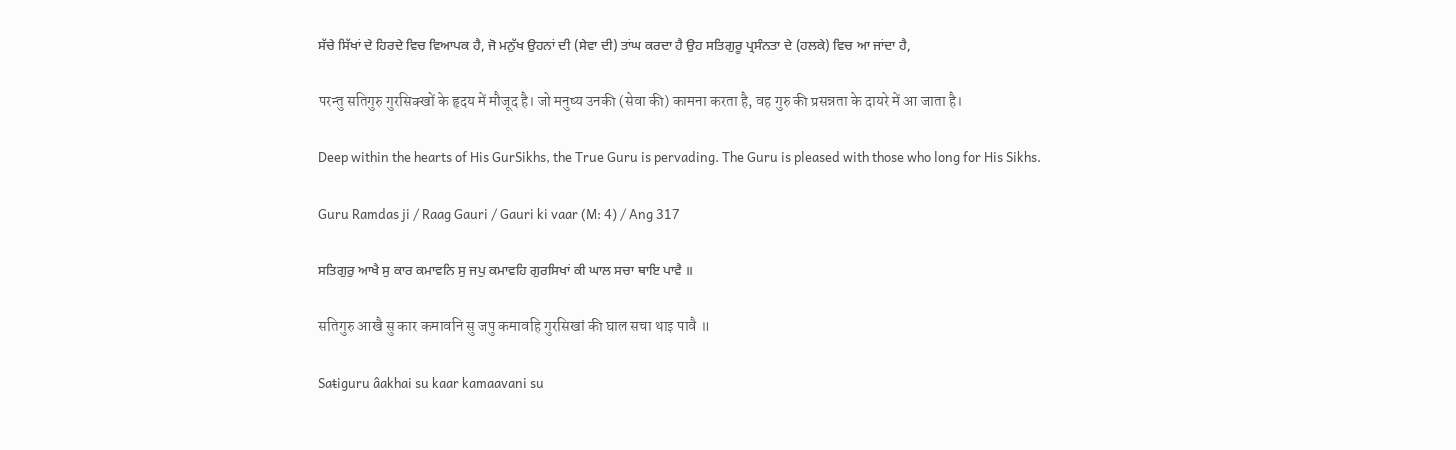ਸੱਚੇ ਸਿੱਖਾਂ ਦੇ ਹਿਰਦੇ ਵਿਚ ਵਿਆਪਕ ਹੈ, ਜੋ ਮਨੁੱਖ ਉਹਨਾਂ ਦੀ (ਸੇਵਾ ਦੀ) ਤਾਂਘ ਕਰਦਾ ਹੈ ਉਹ ਸਤਿਗੁਰੂ ਪ੍ਰਸੰਨਤਾ ਦੇ (ਹਲਕੇ) ਵਿਚ ਆ ਜਾਂਦਾ ਹੈ,

परन्तु सतिगुरु गुरसिक्खों के हृदय में मौजूद है। जो मनुष्य उनकी (सेवा की) कामना करता है, वह गुरु की प्रसन्नता के दायरे में आ जाता है।

Deep within the hearts of His GurSikhs, the True Guru is pervading. The Guru is pleased with those who long for His Sikhs.

Guru Ramdas ji / Raag Gauri / Gauri ki vaar (M: 4) / Ang 317

ਸਤਿਗੁਰੁ ਆਖੈ ਸੁ ਕਾਰ ਕਮਾਵਨਿ ਸੁ ਜਪੁ ਕਮਾਵਹਿ ਗੁਰਸਿਖਾਂ ਕੀ ਘਾਲ ਸਚਾ ਥਾਇ ਪਾਵੈ ॥

सतिगुरु आखै सु कार कमावनि सु जपु कमावहि गुरसिखां की घाल सचा थाइ पावै ॥

Saŧiguru âakhai su kaar kamaavani su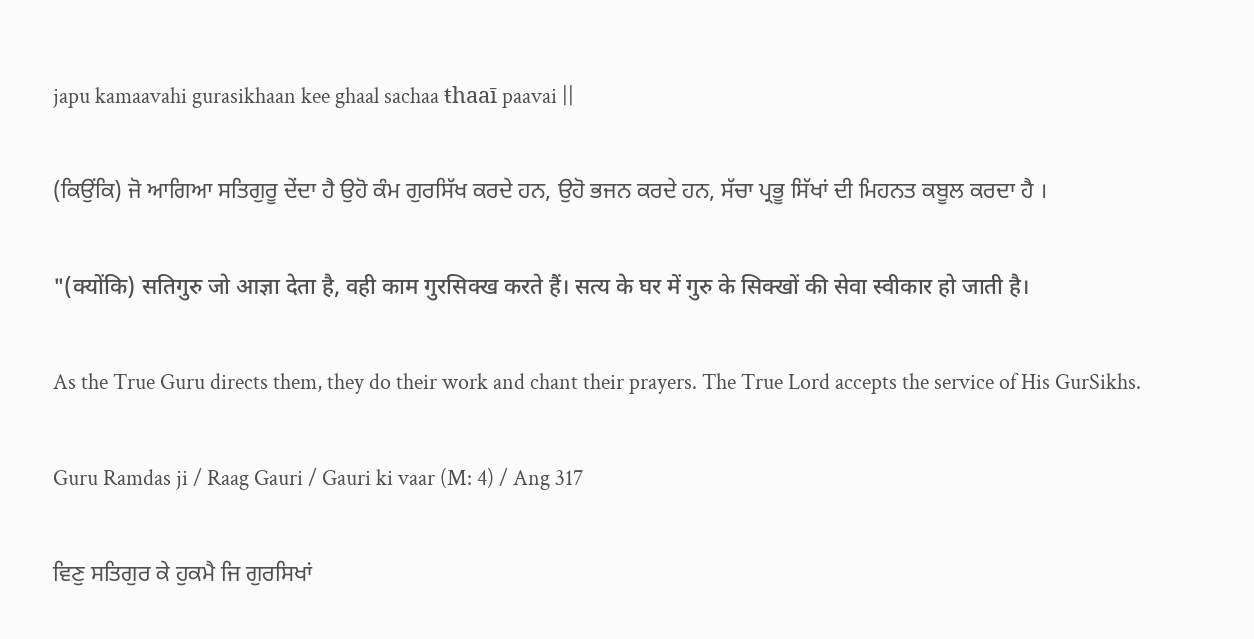japu kamaavahi gurasikhaan kee ghaal sachaa ŧhaaī paavai ||

(ਕਿਉਂਕਿ) ਜੋ ਆਗਿਆ ਸਤਿਗੁਰੂ ਦੇਂਦਾ ਹੈ ਉਹੋ ਕੰਮ ਗੁਰਸਿੱਖ ਕਰਦੇ ਹਨ, ਉਹੋ ਭਜਨ ਕਰਦੇ ਹਨ, ਸੱਚਾ ਪ੍ਰਭੂ ਸਿੱਖਾਂ ਦੀ ਮਿਹਨਤ ਕਬੂਲ ਕਰਦਾ ਹੈ ।

"(क्योंकि) सतिगुरु जो आज्ञा देता है, वही काम गुरसिक्ख करते हैं। सत्य के घर में गुरु के सिक्खों की सेवा स्वीकार हो जाती है।

As the True Guru directs them, they do their work and chant their prayers. The True Lord accepts the service of His GurSikhs.

Guru Ramdas ji / Raag Gauri / Gauri ki vaar (M: 4) / Ang 317

ਵਿਣੁ ਸਤਿਗੁਰ ਕੇ ਹੁਕਮੈ ਜਿ ਗੁਰਸਿਖਾਂ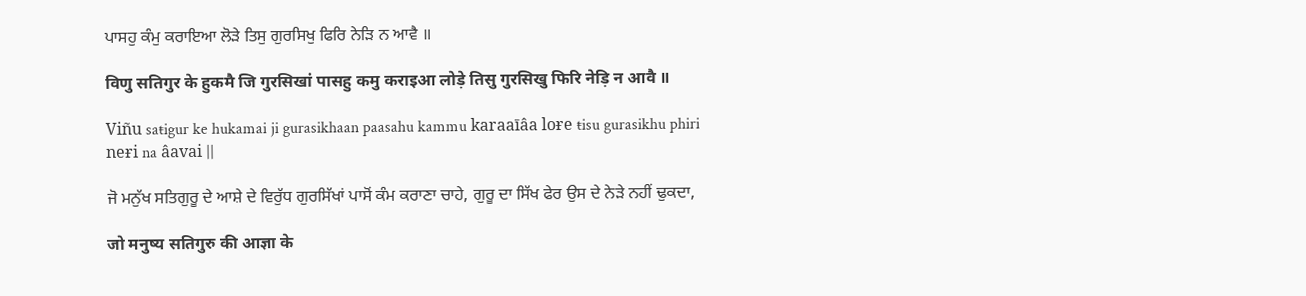ਪਾਸਹੁ ਕੰਮੁ ਕਰਾਇਆ ਲੋੜੇ ਤਿਸੁ ਗੁਰਸਿਖੁ ਫਿਰਿ ਨੇੜਿ ਨ ਆਵੈ ॥

विणु सतिगुर के हुकमै जि गुरसिखां पासहु कमु कराइआ लोड़े तिसु गुरसिखु फिरि नेड़ि न आवै ॥

Viñu saŧigur ke hukamai ji gurasikhaan paasahu kammu karaaīâa loɍe ŧisu gurasikhu phiri neɍi na âavai ||

ਜੋ ਮਨੁੱਖ ਸਤਿਗੁਰੂ ਦੇ ਆਸ਼ੇ ਦੇ ਵਿਰੁੱਧ ਗੁਰਸਿੱਖਾਂ ਪਾਸੋਂ ਕੰਮ ਕਰਾਣਾ ਚਾਹੇ, ਗੁਰੂ ਦਾ ਸਿੱਖ ਫੇਰ ਉਸ ਦੇ ਨੇੜੇ ਨਹੀਂ ਢੁਕਦਾ,

जो मनुष्य सतिगुरु की आज्ञा के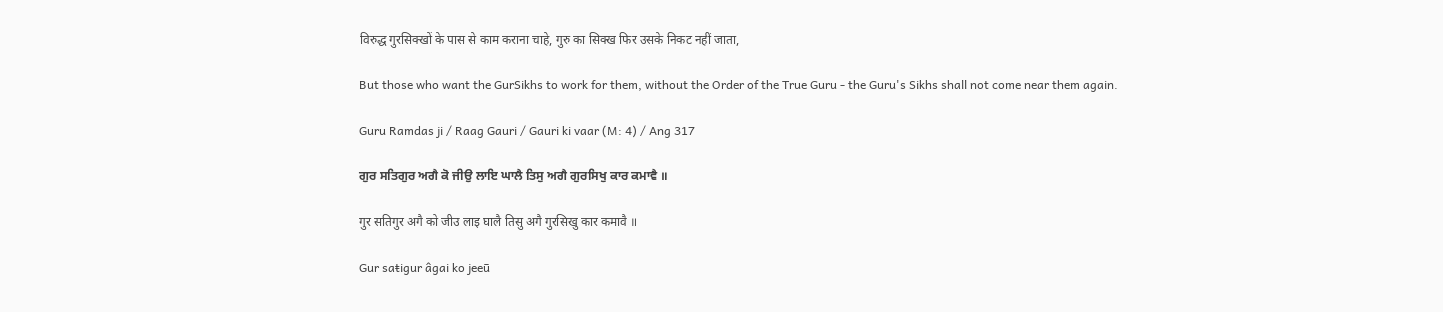विरुद्ध गुरसिक्खों के पास से काम कराना चाहे, गुरु का सिक्ख फिर उसके निकट नहीं जाता,

But those who want the GurSikhs to work for them, without the Order of the True Guru - the Guru's Sikhs shall not come near them again.

Guru Ramdas ji / Raag Gauri / Gauri ki vaar (M: 4) / Ang 317

ਗੁਰ ਸਤਿਗੁਰ ਅਗੈ ਕੋ ਜੀਉ ਲਾਇ ਘਾਲੈ ਤਿਸੁ ਅਗੈ ਗੁਰਸਿਖੁ ਕਾਰ ਕਮਾਵੈ ॥

गुर सतिगुर अगै को जीउ लाइ घालै तिसु अगै गुरसिखु कार कमावै ॥

Gur saŧigur âgai ko jeeū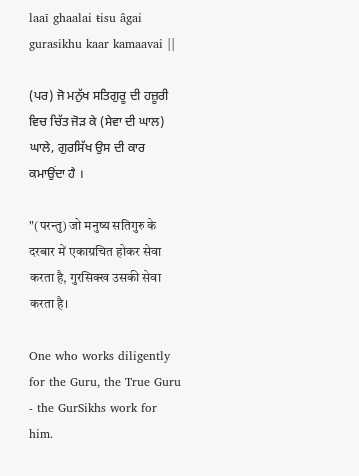laaī ghaalai ŧisu âgai gurasikhu kaar kamaavai ||

(ਪਰ) ਜੋ ਮਨੁੱਖ ਸਤਿਗੁਰੂ ਦੀ ਹਜ਼ੂਰੀ ਵਿਚ ਚਿੱਤ ਜੋੜ ਕੇ (ਸੇਵਾ ਦੀ ਘਾਲ) ਘਾਲੇ, ਗੁਰਸਿੱਖ ਉਸ ਦੀ ਕਾਰ ਕਮਾਉਂਦਾ ਹੈ ।

"(परन्तु) जो मनुष्य सतिगुरु के दरबार में एकाग्रचित होकर सेवा करता है, गुरसिक्ख उसकी सेवा करता है।

One who works diligently for the Guru, the True Guru - the GurSikhs work for him.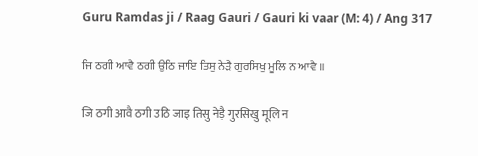Guru Ramdas ji / Raag Gauri / Gauri ki vaar (M: 4) / Ang 317

ਜਿ ਠਗੀ ਆਵੈ ਠਗੀ ਉਠਿ ਜਾਇ ਤਿਸੁ ਨੇੜੈ ਗੁਰਸਿਖੁ ਮੂਲਿ ਨ ਆਵੈ ॥

जि ठगी आवै ठगी उठि जाइ तिसु नेड़ै गुरसिखु मूलि न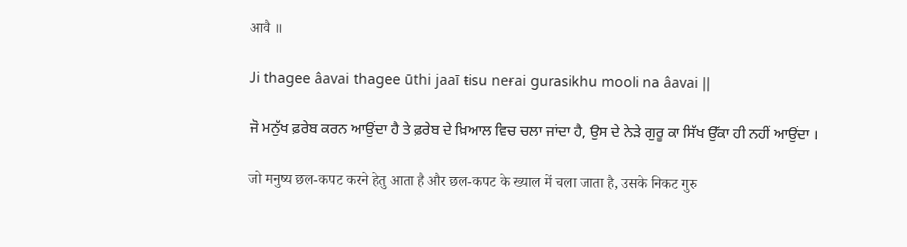आवै ॥

Ji thagee âavai thagee ūthi jaaī ŧisu neɍai gurasikhu mooli na âavai ||

ਜੋ ਮਨੁੱਖ ਫ਼ਰੇਬ ਕਰਨ ਆਉਂਦਾ ਹੈ ਤੇ ਫ਼ਰੇਬ ਦੇ ਖ਼ਿਆਲ ਵਿਚ ਚਲਾ ਜਾਂਦਾ ਹੈ, ਉਸ ਦੇ ਨੇੜੇ ਗੁਰੂ ਕਾ ਸਿੱਖ ਉੱਕਾ ਹੀ ਨਹੀਂ ਆਉਂਦਾ ।

जो मनुष्य छल-कपट करने हेतु आता है और छल-कपट के ख्याल में चला जाता है, उसके निकट गुरु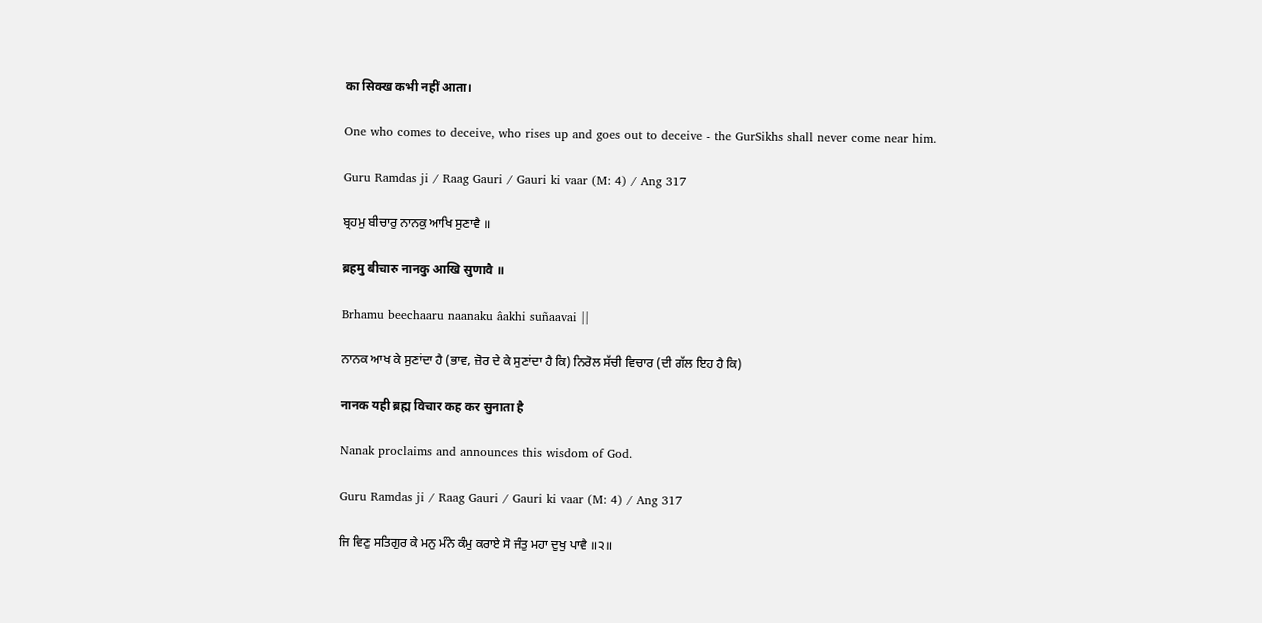का सिक्ख कभी नहीं आता।

One who comes to deceive, who rises up and goes out to deceive - the GurSikhs shall never come near him.

Guru Ramdas ji / Raag Gauri / Gauri ki vaar (M: 4) / Ang 317

ਬ੍ਰਹਮੁ ਬੀਚਾਰੁ ਨਾਨਕੁ ਆਖਿ ਸੁਣਾਵੈ ॥

ब्रहमु बीचारु नानकु आखि सुणावै ॥

Brhamu beechaaru naanaku âakhi suñaavai ||

ਨਾਨਕ ਆਖ ਕੇ ਸੁਣਾਂਦਾ ਹੈ (ਭਾਵ, ਜ਼ੋਰ ਦੇ ਕੇ ਸੁਣਾਂਦਾ ਹੈ ਕਿ) ਨਿਰੋਲ ਸੱਚੀ ਵਿਚਾਰ (ਦੀ ਗੱਲ ਇਹ ਹੈ ਕਿ)

नानक यही ब्रह्म विचार कह कर सुनाता है

Nanak proclaims and announces this wisdom of God.

Guru Ramdas ji / Raag Gauri / Gauri ki vaar (M: 4) / Ang 317

ਜਿ ਵਿਣੁ ਸਤਿਗੁਰ ਕੇ ਮਨੁ ਮੰਨੇ ਕੰਮੁ ਕਰਾਏ ਸੋ ਜੰਤੁ ਮਹਾ ਦੁਖੁ ਪਾਵੈ ॥੨॥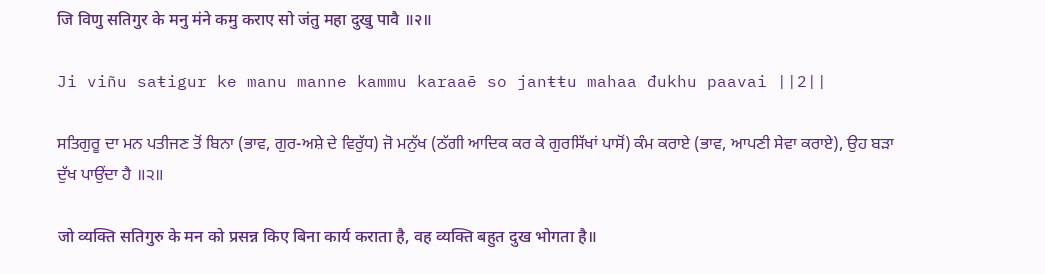जि विणु सतिगुर के मनु मंने कमु कराए सो जंतु महा दुखु पावै ॥२॥

Ji viñu saŧigur ke manu manne kammu karaaē so janŧŧu mahaa đukhu paavai ||2||

ਸਤਿਗੁਰੂ ਦਾ ਮਨ ਪਤੀਜਣ ਤੋਂ ਬਿਨਾ (ਭਾਵ, ਗੁਰ-ਅਸ਼ੇ ਦੇ ਵਿਰੁੱਧ) ਜੋ ਮਨੁੱਖ (ਠੱਗੀ ਆਦਿਕ ਕਰ ਕੇ ਗੁਰਸਿੱਖਾਂ ਪਾਸੋਂ) ਕੰਮ ਕਰਾਏ (ਭਾਵ, ਆਪਣੀ ਸੇਵਾ ਕਰਾਏ), ਉਹ ਬੜਾ ਦੁੱਖ ਪਾਉਂਦਾ ਹੈ ॥੨॥

जो व्यक्ति सतिगुरु के मन को प्रसन्न किए बिना कार्य कराता है, वह व्यक्ति बहुत दुख भोगता है॥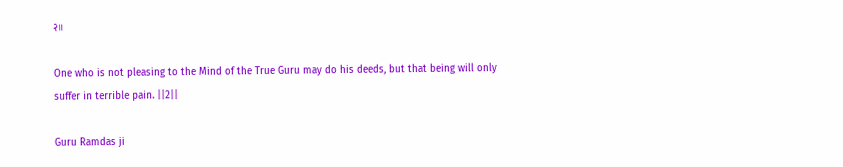२॥

One who is not pleasing to the Mind of the True Guru may do his deeds, but that being will only suffer in terrible pain. ||2||

Guru Ramdas ji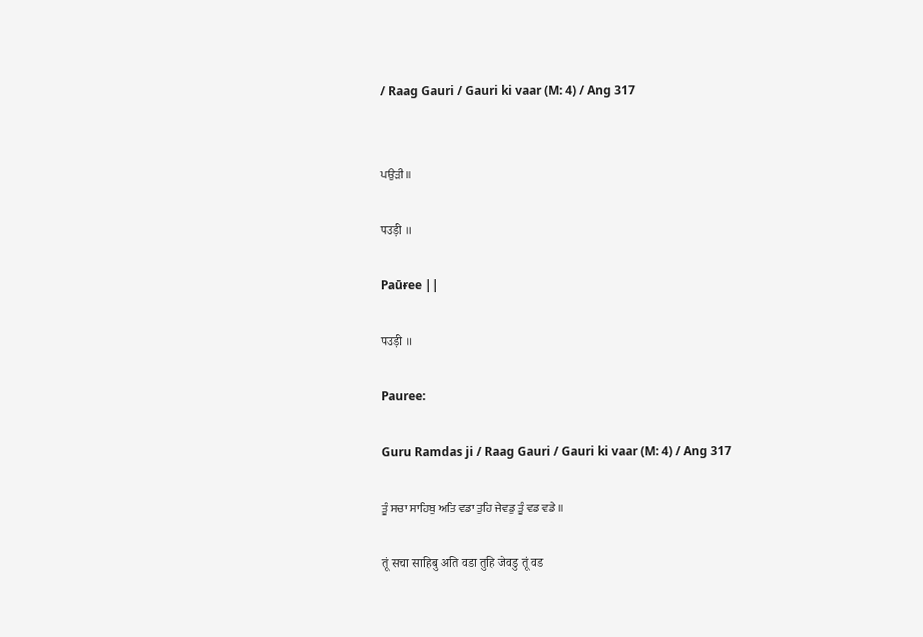/ Raag Gauri / Gauri ki vaar (M: 4) / Ang 317


ਪਉੜੀ ॥

पउड़ी ॥

Paūɍee ||

पउड़ी ॥

Pauree:

Guru Ramdas ji / Raag Gauri / Gauri ki vaar (M: 4) / Ang 317

ਤੂੰ ਸਚਾ ਸਾਹਿਬੁ ਅਤਿ ਵਡਾ ਤੁਹਿ ਜੇਵਡੁ ਤੂੰ ਵਡ ਵਡੇ ॥

तूं सचा साहिबु अति वडा तुहि जेवडु तूं वड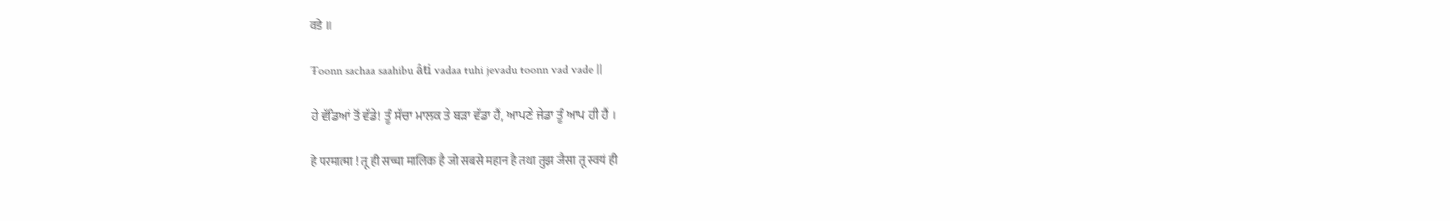वडे ॥

Ŧoonn sachaa saahibu âŧi vadaa ŧuhi jevadu ŧoonn vad vade ||

ਹੇ ਵੱਡਿਆਂ ਤੋਂ ਵੱਡੇ! ਤੂੰ ਸੱਚਾ ਮਾਲਕ ਤੇ ਬੜਾ ਵੱਡਾ ਹੈਂ, ਆਪਣੇ ਜੇਡਾ ਤੂੰ ਆਪ ਹੀ ਹੈਂ ।

हे परमात्मा ! तू ही सच्चा मालिक है जो सबसे महान है तथा तुझ जैसा तू स्वयं ही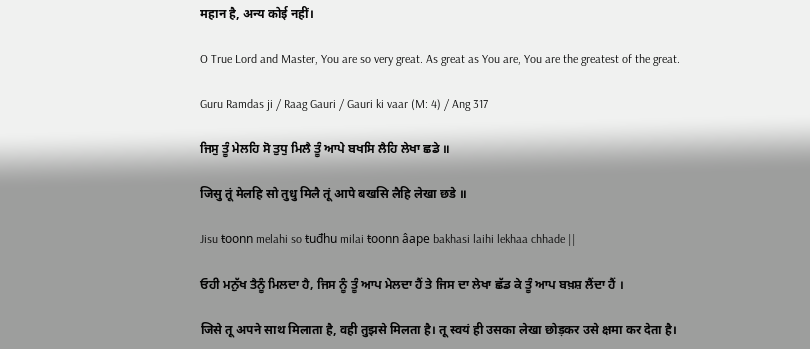महान है, अन्य कोई नहीं।

O True Lord and Master, You are so very great. As great as You are, You are the greatest of the great.

Guru Ramdas ji / Raag Gauri / Gauri ki vaar (M: 4) / Ang 317

ਜਿਸੁ ਤੂੰ ਮੇਲਹਿ ਸੋ ਤੁਧੁ ਮਿਲੈ ਤੂੰ ਆਪੇ ਬਖਸਿ ਲੈਹਿ ਲੇਖਾ ਛਡੇ ॥

जिसु तूं मेलहि सो तुधु मिलै तूं आपे बखसि लैहि लेखा छडे ॥

Jisu ŧoonn melahi so ŧuđhu milai ŧoonn âape bakhasi laihi lekhaa chhade ||

ਓਹੀ ਮਨੁੱਖ ਤੈਨੂੰ ਮਿਲਦਾ ਹੈ, ਜਿਸ ਨੂੰ ਤੂੰ ਆਪ ਮੇਲਦਾ ਹੈਂ ਤੇ ਜਿਸ ਦਾ ਲੇਖਾ ਛੱਡ ਕੇ ਤੂੰ ਆਪ ਬਖ਼ਸ਼ ਲੈਂਦਾ ਹੈਂ ।

जिसे तू अपने साथ मिलाता है, वही तुझसे मिलता है। तू स्वयं ही उसका लेखा छोड़कर उसे क्षमा कर देता है।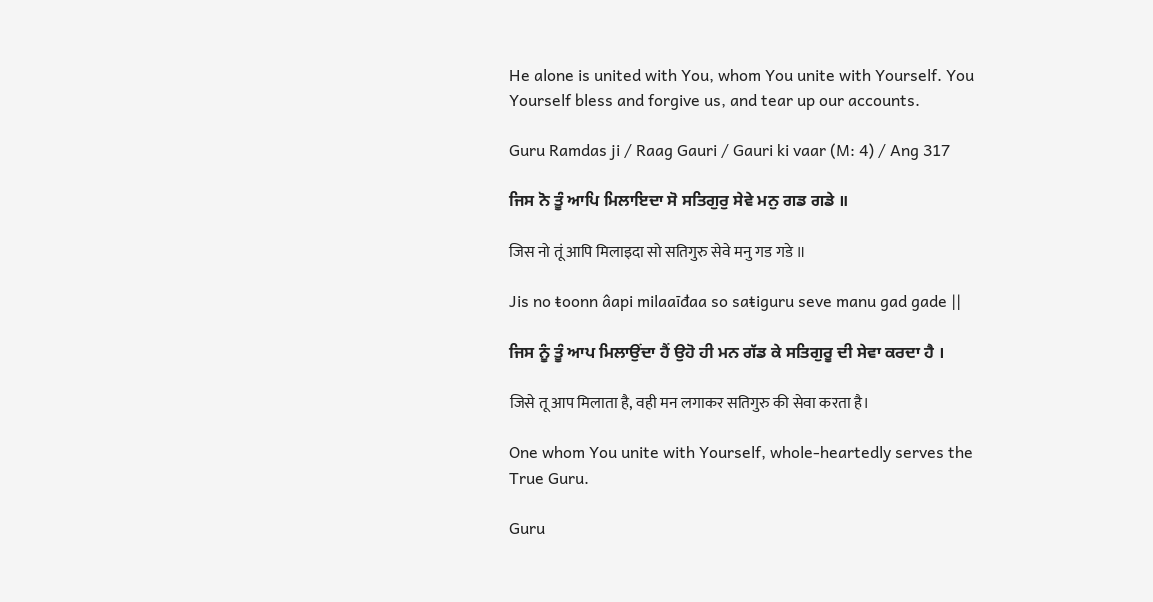He alone is united with You, whom You unite with Yourself. You Yourself bless and forgive us, and tear up our accounts.

Guru Ramdas ji / Raag Gauri / Gauri ki vaar (M: 4) / Ang 317

ਜਿਸ ਨੋ ਤੂੰ ਆਪਿ ਮਿਲਾਇਦਾ ਸੋ ਸਤਿਗੁਰੁ ਸੇਵੇ ਮਨੁ ਗਡ ਗਡੇ ॥

जिस नो तूं आपि मिलाइदा सो सतिगुरु सेवे मनु गड गडे ॥

Jis no ŧoonn âapi milaaīđaa so saŧiguru seve manu gad gade ||

ਜਿਸ ਨੂੰ ਤੂੰ ਆਪ ਮਿਲਾਉਂਦਾ ਹੈਂ ਉਹੋ ਹੀ ਮਨ ਗੱਡ ਕੇ ਸਤਿਗੁਰੂ ਦੀ ਸੇਵਾ ਕਰਦਾ ਹੈ ।

जिसे तू आप मिलाता है, वही मन लगाकर सतिगुरु की सेवा करता है।

One whom You unite with Yourself, whole-heartedly serves the True Guru.

Guru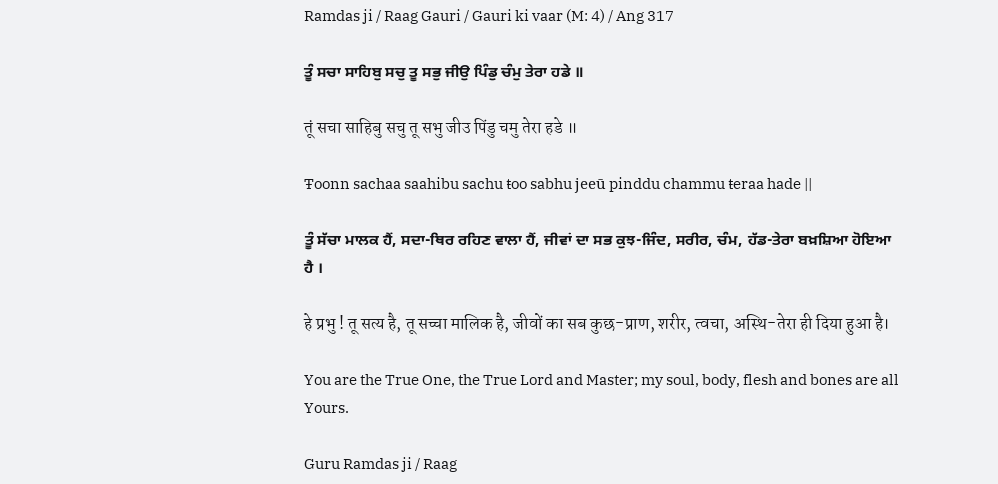Ramdas ji / Raag Gauri / Gauri ki vaar (M: 4) / Ang 317

ਤੂੰ ਸਚਾ ਸਾਹਿਬੁ ਸਚੁ ਤੂ ਸਭੁ ਜੀਉ ਪਿੰਡੁ ਚੰਮੁ ਤੇਰਾ ਹਡੇ ॥

तूं सचा साहिबु सचु तू सभु जीउ पिंडु चमु तेरा हडे ॥

Ŧoonn sachaa saahibu sachu ŧoo sabhu jeeū pinddu chammu ŧeraa hade ||

ਤੂੰ ਸੱਚਾ ਮਾਲਕ ਹੈਂ, ਸਦਾ-ਥਿਰ ਰਹਿਣ ਵਾਲਾ ਹੈਂ, ਜੀਵਾਂ ਦਾ ਸਭ ਕੁਝ-ਜਿੰਦ, ਸਰੀਰ, ਚੰਮ, ਹੱਡ-ਤੇਰਾ ਬਖ਼ਸ਼ਿਆ ਹੋਇਆ ਹੈ ।

हे प्रभु ! तू सत्य है, तू सच्चा मालिक है, जीवों का सब कुछ-प्राण, शरीर, त्वचा, अस्थि-तेरा ही दिया हुआ है।

You are the True One, the True Lord and Master; my soul, body, flesh and bones are all Yours.

Guru Ramdas ji / Raag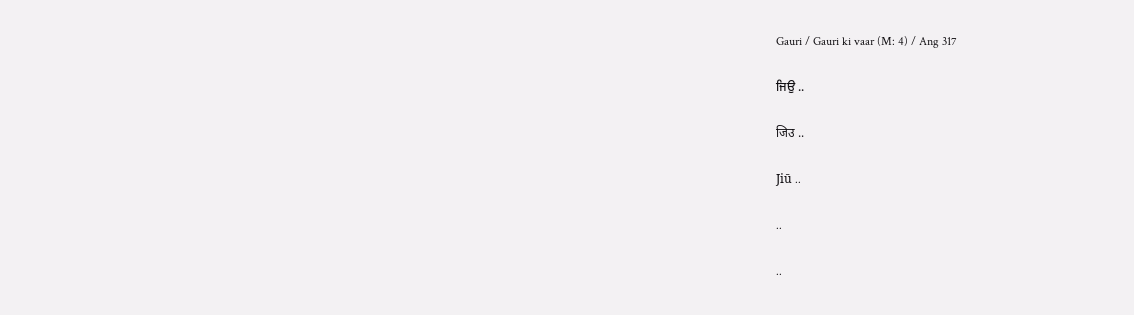Gauri / Gauri ki vaar (M: 4) / Ang 317

ਜਿਉ ..

जिउ ..

Jiū ..

..

..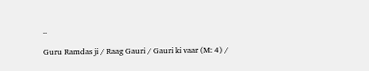..

Guru Ramdas ji / Raag Gauri / Gauri ki vaar (M: 4) /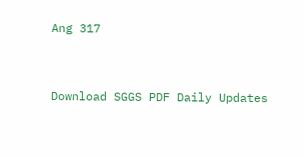Ang 317


Download SGGS PDF Daily Updates